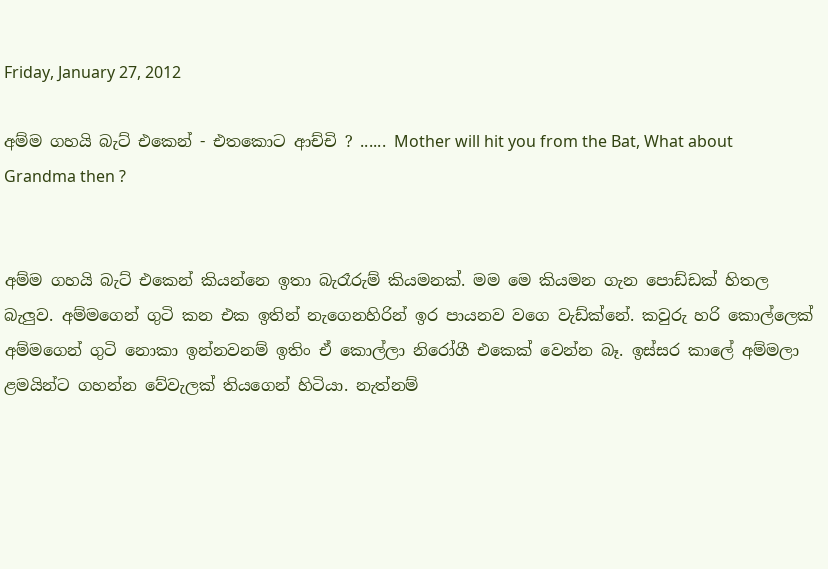Friday, January 27, 2012

අම්ම ගහයි බැට් එකෙන් - එතකොට ආච්චි ? ...... Mother will hit you from the Bat, What about Grandma then ?


අම්ම ගහයි බැට් එකෙන් කියන්නෙ ඉතා බැරෑරුම් කියමනක්. මම මෙ කියමන ගැන පොඩ්ඩක් හිතල බැලුව. අම්මගෙන් ගුටි කන එක ඉතින් නැගෙනහිරින් ඉර පායනව වගෙ වැඩ්ක්නේ. කවුරු හරි කොල්ලෙක් අම්මගෙන් ගුටි නොකා ඉන්නවනම් ඉතිං ඒ කොල්ලා නිරෝගී එකෙක් වෙන්න බෑ. ඉස්සර කාලේ අම්මලා ළමයින්ට ගහන්න වේවැලක් තියගෙන් හිටියා. නැත්නම්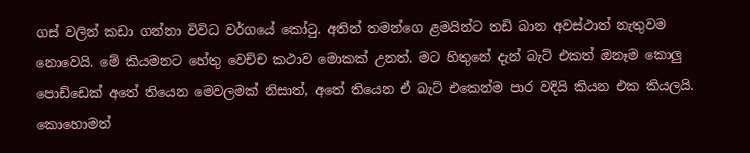ගස් වලින් කඩා ගන්නා විවිධ වර්ගයේ කෝටු. අතින් තමන්ගෙ ළමයින්ට තඩි බාන අවස්ථාත් නැතුවම නොවෙයි. මේ කියමනට හේතු වෙච්ච කථාව මොකක් උනත්. මට හිතුනේ දැන් බැට් එකත් ඔනෑම කොලු පොඩ්ඩෙක් අතේ තියෙන මෙවලමක් නිසාත්, අතේ තියෙන ඒ බැට් එකෙන්ම පාර වදියි කියන එක කියලයි. කොහොමත්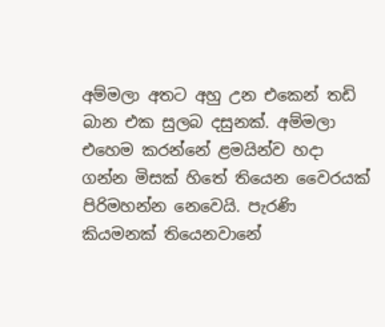අම්මලා අතට අහු උන එකෙන් තඩි බාන එක සුලබ දසුනක්. අම්මලා එහෙම කරන්නේ ළමයින්ව හදා ගන්න මිසක් හිතේ තියෙන වෛරයක් පිරිමහන්න නෙවෙයි. පැරණි කියමනක් තියෙනවානේ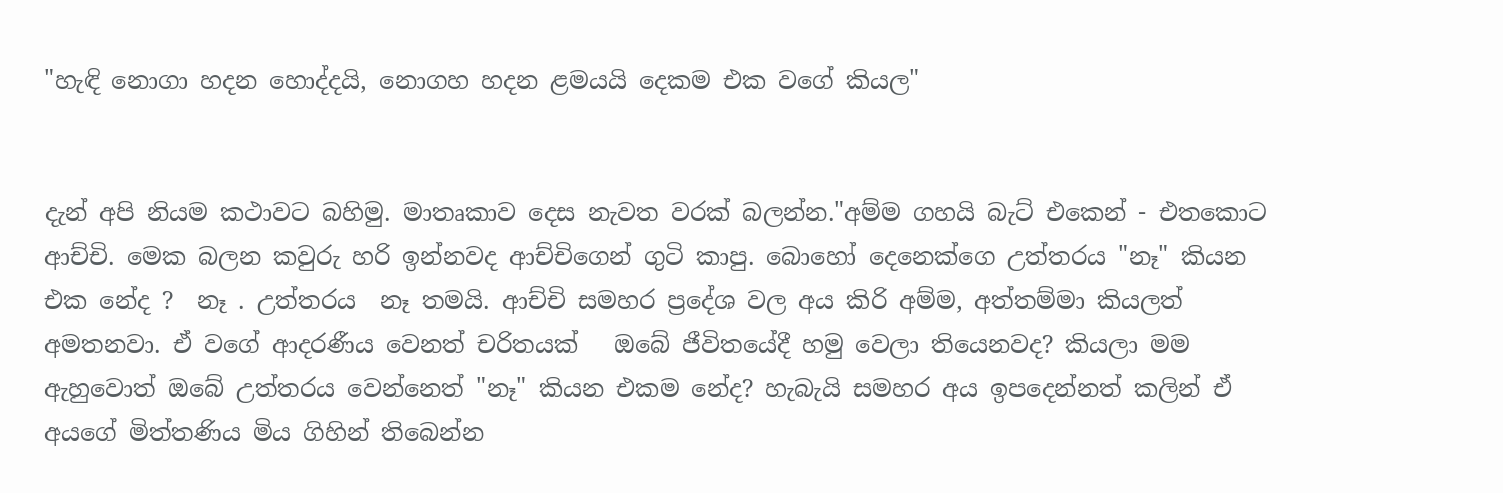"හැඳි නොගා හදන හොද්දයි, නොගහ හදන ළමයයි දෙකම එක වගේ කියල"


දැන් අපි නියම කථාවට බහිමු. මාතෘකාව දෙස නැවත වරක් බලන්න."අම්ම ගහයි බැට් එකෙන් - එතකොට ආච්චි. මෙක බලන කවුරු හරි ඉන්නවද ආච්චිගෙන් ගුටි කාපු. බොහෝ දෙනෙක්ගෙ උත්තරය "නෑ" කියන එක නේද ?  නෑ . උත්තරය  නෑ තමයි. ආච්චි සමහර ප්‍රදේශ වල අය කිරි අම්ම, අත්තම්මා කියලත් අමතනවා. ඒ වගේ ආදරණීය වෙනත් චරිතයක්   ඔබේ ජීවිතයේදී හමු වෙලා තියෙනවද? කියලා මම ඇහුවොත් ඔබේ උත්තරය වෙන්නෙත් "නෑ" කියන එකම නේද? හැබැයි සමහර අය ඉපදෙන්නත් කලින් ඒ අයගේ මිත්තණිය මිය ගිහින් තිබෙන්න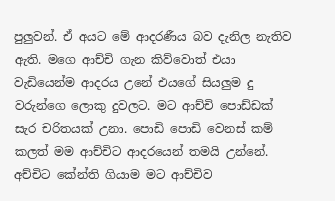පුලුවන්. ඒ අයට මේ ආදරණීය බව දැනිල නැතිව ඇති. මගෙ ආච්චි ගැන කිව්වොත් එයා වැඩියෙන්ම ආදරය උනේ එයගේ සියලුම දු වරුන්ගෙ ලොකු දුවලට. මට ආච්චි පොඩ්ඩක් සැර චරිතයක් උනා. පොඩි පොඩි වෙනස් කම් කලත් මම ආච්චිට ආදරයෙන් තමයි උන්නේ. අච්චිට කේන්ති ගියාම මට ආච්චිව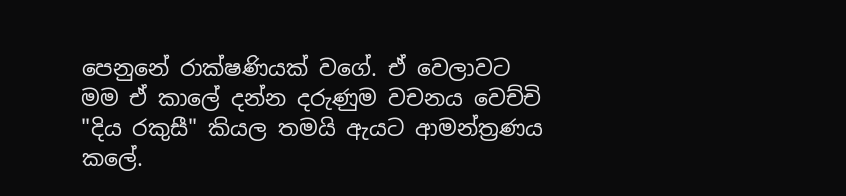පෙනුනේ රාක්ෂණියක් වගේ. ඒ වෙලාවට මම ඒ කාලේ දන්න දරුණුම වචනය වෙච්චි "දිය රකුසී" කියල තමයි ඇයට ආමන්ත්‍රණය කලේ.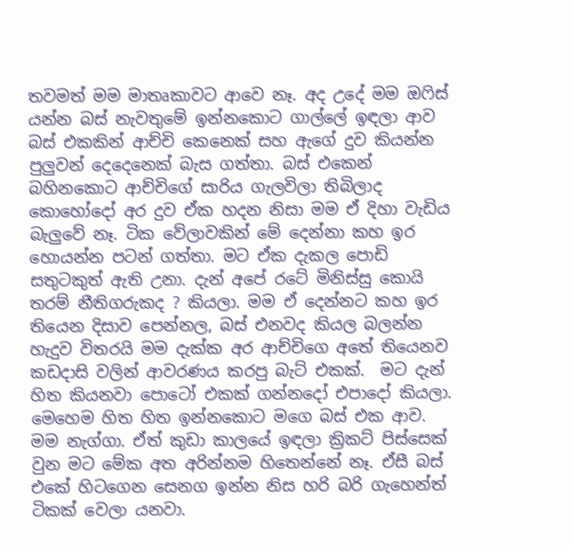තවමත් මම මාතෘකාවට ආවෙ නෑ. අද උදේ මම ඔෆිස් යන්න බස් නැවතුමේ ඉන්නකොට ගාල්ලේ ඉඳලා ආව බස් එකකින් ආච්චි කෙනෙක් සහ ඇගේ දුව කියන්න පුලුවන් දෙදෙනෙක් බැස ගත්තා. බස් එකෙන් බහිනකොට ආච්චිගේ සාරිය ගැලවිලා තිබිලාද කොහෝදෝ අර දුව ඒක හදන නිසා මම ඒ දිහා වැඩිය බැලුවේ නෑ. ටික වේලාවකින් මේ දෙන්නා කහ ඉර හොයන්න පටන් ගත්තා. මට ඒක දැකල පොඩි සතුටකුත් ඇති උනා. දැන් අපේ රටේ මිනිස්සු කොයි තරම් නීතිගරුකද ? කියලා. මම ඒ දෙන්නට කහ ඉර තියෙන දිසාව පෙන්නල, බස් එනවද කියල බලන්න හැදුව විතරයි මම දැක්ක අර ආච්චිගෙ අතේ තියෙනව කඩදාසි වලින් ආවරණය කරපු බැට් එකක්.  මට දැන් හිත කියනවා පොටෝ එකක් ගන්නදෝ එපාදෝ කියලා. මෙහෙම හිත හිත ඉන්නකොට මගෙ බස් එක ආව. මම නැග්ගා. ඒත් කුඩා කාලයේ ඉඳලා ක්‍රිකට් පිස්සෙක් වුන මට මේක අත අරින්නම හිතෙන්නේ නෑ. ඒසී බස් එකේ හිටගෙන සෙනග ඉන්න නිස හරි බරි ගැහෙන්ත් ටිකක් වෙලා යනවා.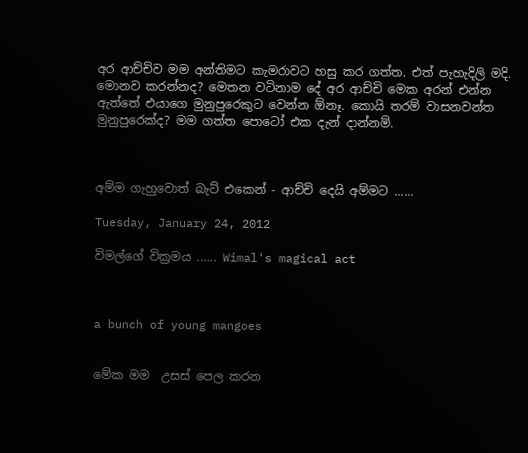අර ආච්චිව මම අන්තිමට කැමරාවට හසු කර ගත්ත. එත් පැහැදිලි මදි. මොනව කරන්නද? මෙතන වටිනාම දේ අර ආච්චි මෙක අරන් එන්න ඇත්තේ එයාගෙ මුනුපුරෙකුට වෙන්න ඕනෑ. කොයි තරම් වාසනවන්ත මුනුපුරෙක්ද? මම ගත්ත පොටෝ එක දැන් දාන්නම්.



අම්ම ගැහුවොත් බැට් එකෙන් - ආච්චි දෙයි අම්මට ......

Tuesday, January 24, 2012

විමල්ගේ වික්‍රමය ...... Wimal's magical act



a bunch of young mangoes


මේක මම  උසස් පෙල කරන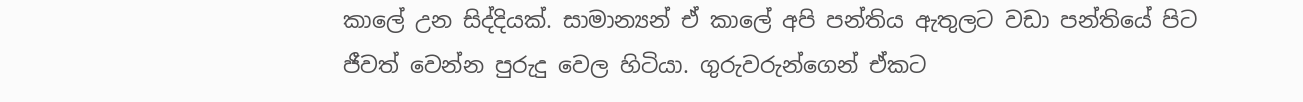කාලේ උන සිද්දියක්. සාමාන්‍යන් ඒ කාලේ අපි පන්තිය ඇතුලට වඩා පන්තියේ පිට ජීවත් වෙන්න පුරුදු වෙල හිටියා. ගුරුවරුන්ගෙන් ඒකට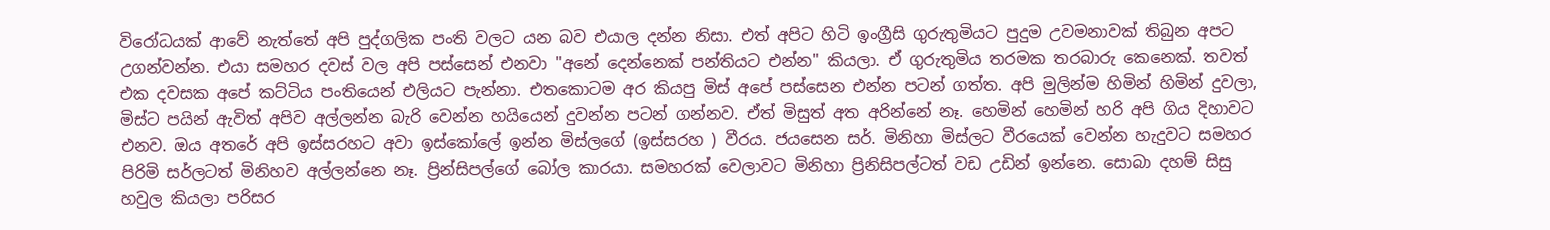විරෝධයක් ආවේ නැත්තේ අපි පුද්ගලික පංති වලට යන බව එයාල දන්න නිසා. එත් අපිට හිටි ඉංග්‍රීසි ගුරුතුමියට පුදුම උවමනාවක් තිබුන අපට උගන්වන්න. එයා සමහර දවස් වල අපි පස්සෙන් එනවා "අනේ දෙන්නෙක් පන්තියට එන්න" කියලා. ඒ ගුරුතුමිය තරමක තරබාරු කෙනෙක්. තවත් එක දවසක අපේ කට්ටිය පංතියෙන් එලියට පැන්නා. එතකොටම අර කියපු මිස් අපේ පස්සෙන එන්න පටන් ගත්ත. අපි මුලින්ම හිමින් හිමින් දුවලා, මිස්ට පයින් ඇවිත් අපිව අල්ලන්න බැරි වෙන්න හයියෙන් දුවන්න පටන් ගන්නව. ඒත් මිසුත් අත අරින්නේ නෑ. හෙමින් හෙමින් හරි අපි ගිය දිහාවට එනව. ඔය අතරේ අපි ඉස්සරහට අවා ඉස්කෝලේ ඉන්න මිස්ලගේ (ඉස්සරහ ) වීරය. ජයසෙන සර්. මිනිහා මිස්ලට වීරයෙක් වෙන්න හැදුවට සමහර පිරිමි සර්ලටත් මිනිහව අල්ලන්නෙ නෑ. ප්‍රින්සිපල්ගේ බෝල කාරයා. සමහරක් වෙලාවට මිනිහා ප්‍රිනිසිපල්ටත් වඩ උඩින් ඉන්නෙ. සොබා දහම් සිසු හවුල කියලා පරිසර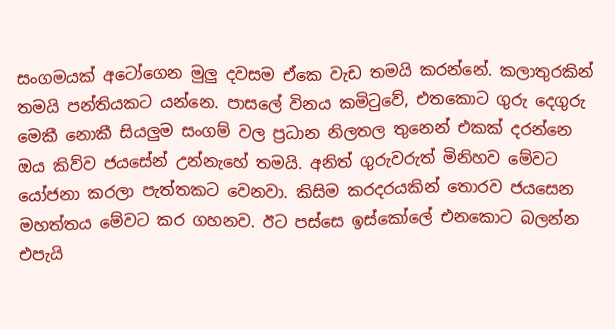සංගමයක් අටෝගෙන මුලු දවසම ඒකෙ වැඩ තමයි කරන්නේ. කලාතුරකින් තමයි පන්තියකට යන්නෙ. පාසලේ විනය කමිටුවේ, එතකොට ගුරු දෙගුරු මෙකී නොකී සියලුම සංගම් වල ප්‍රධාන නිලතල තුනෙන් එකක් දරන්නෙ ඔය කිව්ව ජයසේන් උන්නැහේ තමයි. අනිත් ගුරුවරුත් මිනිහව මේවට යෝජනා කරලා පැත්තකට වෙනවා. කිසිම කරදරයකින් තොරව ජයසෙන මහත්තය මේවට කර ගහනව. ඊට පස්සෙ ඉස්කෝලේ එනකොට බලන්න එපැයි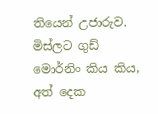තියෙන් උජාරුව. මිස්ලට ගුඩ් මොර්නිං කිය කිය, අත් දෙක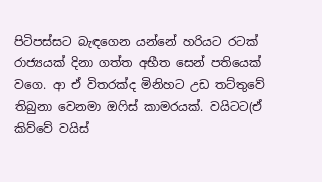පිටිපස්සට බැඳගෙන යන්නේ හරියට රටක් රාජ්‍යයක් දිනා ගත්ත අභීත සෙන් පතියෙක් වගෙ. ආ ඒ විතරක්ද මිනිහට උඩ තට්තුවේ තිබුනා වෙනමා ඔෆිස් කාමරයක්. වයිටට(ඒ කිව්වේ වයිස්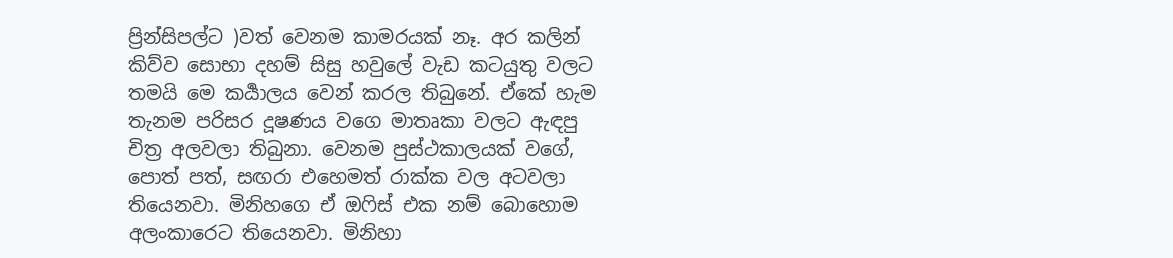ප්‍රින්සිපල්ට )වත් වෙනම කාමරයක් නෑ. අර කලින් කිව්ව සොභා දහම් සිසු හවුලේ වැඩ කටයුතු වලට තමයි මෙ කර්‍යාලය වෙන් කරල තිබුනේ. ඒකේ හැම තැනම පරිසර දූෂණය වගෙ මාතෘකා වලට ඇඳපු චිත්‍ර අලවලා තිබුනා. වෙනම පුස්ථකාලයක් වගේ, පොත් පත්, සඟරා එහෙමත් රාක්ක වල අටවලා තියෙනවා. මිනිහගෙ ඒ ඔෆිස් එක නම් බොහොම අලංකාරෙට තියෙනවා. මිනිහා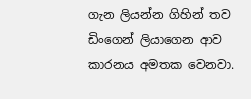ගැන ලියන්න ගිහින් තව ඩිංගෙන් ලියාගෙන ආව කාරනය අමතක වෙනවා.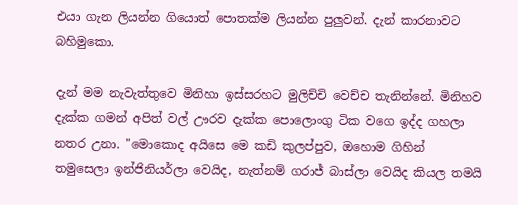එයා ගැන ලියන්න ගියොත් පොතක්ම ලියන්න පුලුවන්. දැන් කාරනාවට බහිමුකො.

දැන් මම නැවැත්තුවෙ මිනිහා ඉස්සරහට මුලිච්චි වෙච්ච තැනින්නේ. මිනිහව දැක්ක ගමන් අපිත් වල් ඌරව දැක්ක පොලොංගු ටික වගෙ ඉද්ද ගහලා නතර උනා. "මොකොද අයිසෙ මෙ කඩි කුලප්පුව, ඔහොම ගිහින් තමුසෙලා ඉන්ජිනියර්ලා වෙයිද, නැත්නම් ගරාජ් බාස්ලා වෙයිද කියල තමයි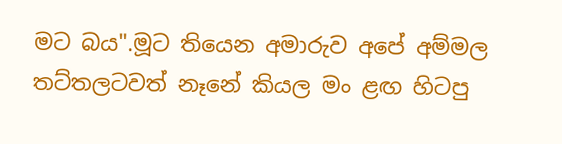මට බය".මූට තියෙන අමාරුව අපේ අම්මල තට්තලටවත් නෑනේ කියල මං ළඟ හිටපු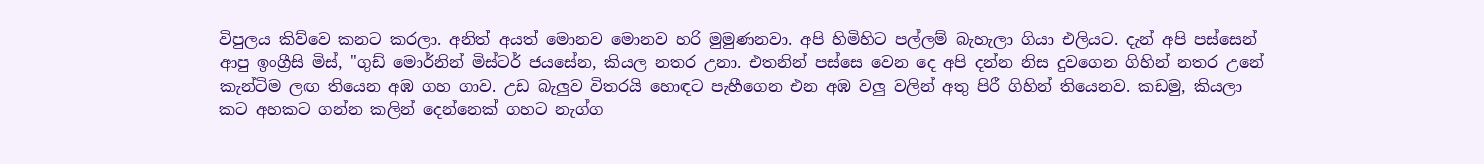විපුලය කිව්වෙ කනට කරලා. අනිත් අයත් මොනව මොනව හරි මුමුණනවා. අපි හිමිහිට පල්ලම් බැහැලා ගියා එලියට. දැන් අපි පස්සෙන් ආපු ඉංග්‍රීසි මිස්, "ගුඩ් මොර්නින් මිස්ටර් ජයසේන, කියල නතර උනා. එතනින් පස්සෙ වෙන දෙ අපි දන්න නිස දුවගෙන ගිහින් නතර උනේ කැන්ටිම ලඟ තියෙන අඹ ගහ ගාව. උඩ බැලුව විතරයි හොඳට පැහීගෙන එන අඹ වලු වලින් අතු පිරී ගිහින් තියෙනව. කඩමු, කියලා කට අහකට ගන්න කලින් දෙන්නෙක් ගහට නැග්ග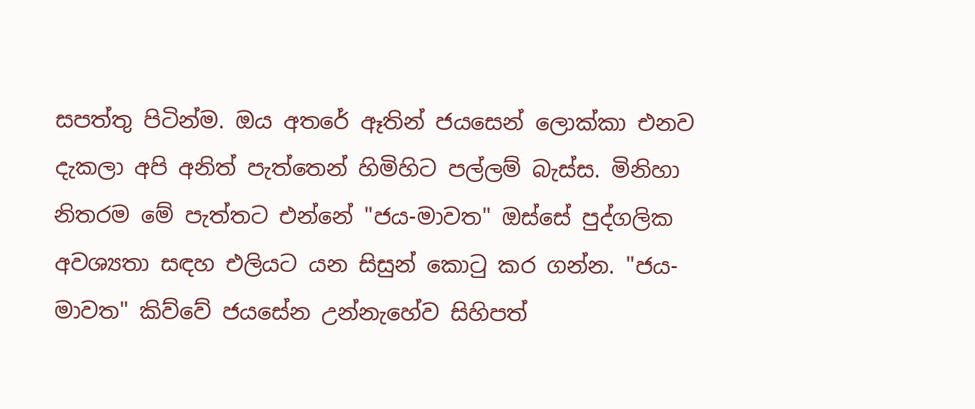සපත්තු පිටින්ම. ඔය අතරේ ඈතින් ජයසෙන් ලොක්කා එනව දැකලා අපි අනිත් පැත්තෙන් හිමිහිට පල්ලම් බැස්ස. මිනිහා නිතරම මේ පැත්තට එන්නේ "ජය-මාවත" ඔස්සේ පුද්ගලික අවශ්‍යතා සඳහ එලියට යන සිසුන් කොටු කර ගන්න. "ජය-මාවත" කිව්වේ ජයසේන උන්නැහේව සිහිපත්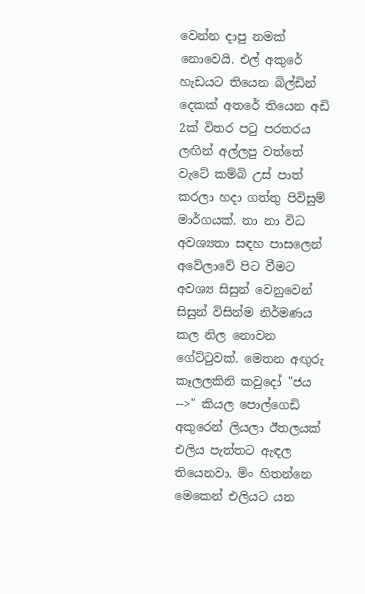වෙන්න දාපු නමක් නොවෙයි. එල් අකුරේ හැඩයට තියෙන බිල්ඩින් දෙකක් අතරේ තියෙන අඩි 2ක් විතර පටු පරතරය ලඟින් අල්ලපු වත්තේ වැටේ කම්බි උස් පාත් කරලා හදා ගත්තු පිවිසුම් මාර්ගයක්. නා නා විධ අවශ්‍යතා සඳහ පාසලෙන් අවේලාවේ පිට වීමට අවශ්‍ය සිසුන් වෙනුවෙන් සිසුන් විසින්ම නිර්මණය කල නිල නොවන ගේට්ටුවක්. මෙතන අඟුරු කෑලලකිනි කවුදෝ "ජය -->" කියල පොල්ගෙඩි අකුරෙන් ලියලා ඊතලයක් එලිය පැත්තට ඇඳල තියෙනවා. ම්ං හිතන්නෙ මෙකෙන් එලියට යන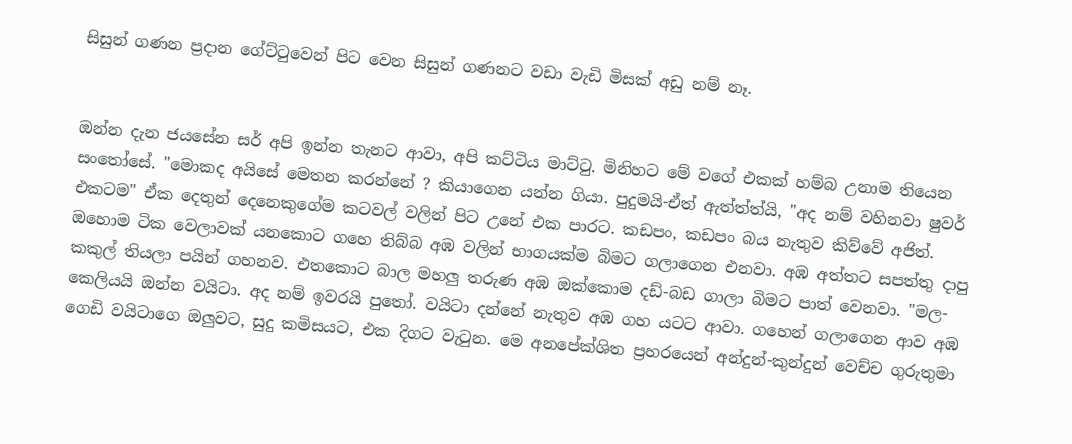සිසුන් ගණන ප්‍රදාන ගේට්ටුවෙන් පිට වෙන සිසුන් ගණනට වඩා වැඩි මිසක් අඩු නම් නෑ.


ඔන්න දැන ජයසේන සර් අපි ඉන්න තැනට ආවා, අපි කට්ටිය මාට්ටු. මිනිහට මේ වගේ එකක් හම්බ උනාම තියෙන සංතෝසේ. "මොකද අයිසේ මෙතන කරන්නේ ? කියාගෙන යන්න ගියා. පුදුමයි-ඒත් ඇත්ත්ත්යි, "අද නම් වහිනවා ෂුවර් එකටම" ඒක දෙතුන් දෙනෙකුගේම කටවල් වලින් පිට උනේ එක පාරට. කඩපං, කඩපං බය නැතුව කිව්වේ අජිත්. ඔහොම ටික වෙලාවක් යනකොට ගහෙ තිබ්බ අඹ වලින් භාගයක්ම බිමට ගලාගෙන එනවා. අඹ අත්තට සපත්තු දාපු කකුල් තියලා පයින් ගහනව. එතකොට බාල මහලු තරුණ අඹ ඔක්කොම දඩ්-බඩ ගාලා බිමට පාත් වෙනවා. "මල-කෙලියයි ඔන්න වයිටා. අද නම් ඉවරයි පුතෝ. වයිටා දන්නේ නැතුව අඹ ගහ යටට ආවා. ගහෙන් ගලාගෙන ආව අඹ ගෙඩි වයිටාගෙ ඔලුවට, සුදු කමිසයට, එක දිගට වැටුන. මෙ අනපේක්ශිත ප්‍රහරයෙන් අන්දුන්-කුන්දුන් වෙච්ච ගුරුතුමා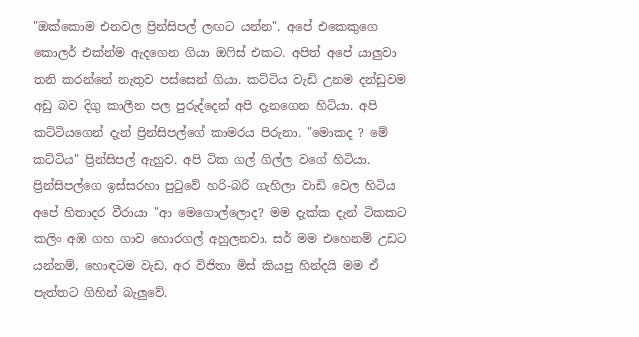"ඔක්කොම එනවල ප්‍රින්සිපල් ලඟට යන්න". අපේ එකෙකුගෙ කොලර් එක්න්ම ඇදගෙන ගියා ඔෆිස් එකට. අපිත් අපේ යාලුවා තනි කරන්නේ නැතුව පස්සෙන් ගියා. කට්ටිය වැඩි උනම දන්ඩුවම අඩු බව දිගු කාලීන පල පුරුද්දෙන් අපි දැනගෙන හිටියා. අපි කට්ටියගෙන් දැන් ප්‍රින්සිපල්ගේ කාමරය පිරුනා. "මොකද ? මේ කට්ටිය" ප්‍රින්සිපල් ඇහුව. අපි ටික ගල් ගිල්ල වගේ හිටියා. ප්‍රින්සිපල්ගෙ ඉස්සරහා පුටුවේ හරි-බරි ගැහිලා වාඩි වෙල හිටිය අපේ හිතාදර වීරායා "ආ මෙගොල්ලොද? මම දැක්ක දැන් ටිකකට කලිං අඹ ගහ ගාව හොරගල් අහුලනවා. සර් මම එහෙනම් උඩට යන්නම්, හොඳටම වැඩ, අර විජිතා මිස් කියපු හින්දයි මම ඒ පැත්තට ගිහින් බැලුවේ.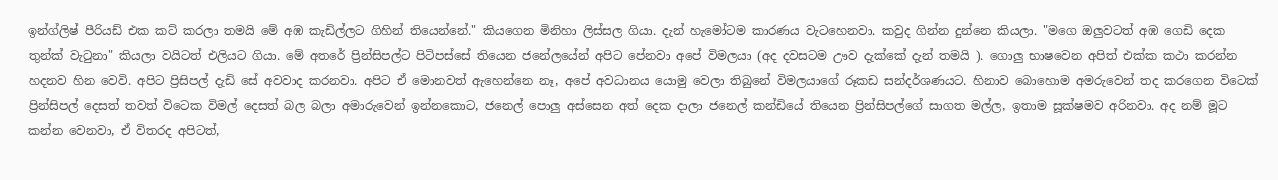ඉන්ග්ලිෂ් පීරියඩ් එක කට් කරලා තමයි මේ අඹ කැඩිල්ලට ගිහින් තියෙන්නේ." කියගෙන මිනිහා ලිස්සල ගියා. දැන් හැමෝටම කාරණය වැටහෙනවා. කවුද ගින්න දුන්නෙ කියලා. "මගෙ ඔලුවටත් අඹ ගෙඩි දෙක තුන්ක් වැටුනා" කියලා වයිටත් එලියට ගියා. මේ අතරේ ප්‍රින්සිපල්ට පිටිපස්සේ තියෙන ජනේලයේන් අපිට පේනවා අපේ විමලයා (අද දවසටම ඌව දැක්කේ දැන් තමයි ). ගොලු භාෂවෙන අපිත් එක්ක කථා කරන්න හදනව හින වෙවි. අපිට ප්‍රිසිපල් දැඩි සේ අවවාද කරනවා. අපිට ඒ මොනවත් ඇහෙන්නෙ නෑ, අපේ අවධානය යොමු වෙලා තිබුනේ විමලයාගේ රූකඩ සන්දර්ශණයට. හිනාව බොහොම අමරුවෙන් තද කරගෙන විටෙක් ප්‍රින්සිපල් දෙසත් තවත් විටෙක විමල් දෙසත් බල බලා අමාරුවෙන් ඉන්නකොට, ජනෙල් පොලු අස්සෙන අත් දෙක දාලා ජනෙල් කන්ඩියේ තියෙන ප්‍රින්සිපල්ගේ සාගත මල්ල, ඉතාම සූක්ෂමව අරිනවා. අද නම් මූට කන්න වෙනවා, ඒ විතරද අපිටත්,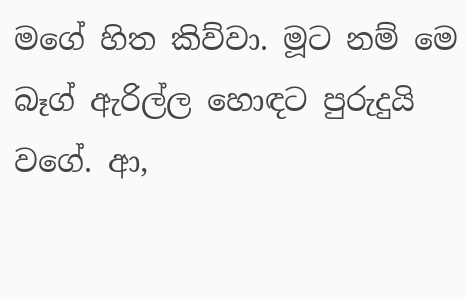මගේ හිත කිව්වා. මූට නම් මෙ බෑග් ඇරිල්ල හොඳට පුරුදුයි වගේ. ආ,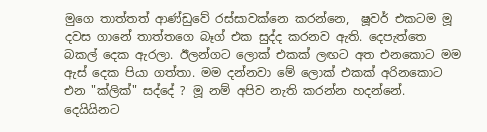මුගෙ තාත්තත් ආණ්ඩුවේ රස්සාවක්නෙ කරන්නෙ,  ෂූවර් එකටම මූ දවස ගානේ තාත්තගෙ බෑග් එක සුද්ද කරනව ඇති. දෙපැත්තෙ බකල් දෙක ඇරලා. ඊලන්ගට ලොක් එකක් ලඟට අත එනකොට මම ඇස් දෙක පියා ගත්තා. මම දන්නවා මේ ලොක් එකක් අරිනකොට එන "ක්ලික්" සද්දේ ? මූ නම් අපිව නැති කරන්න හදන්නේ. දෙයියිනට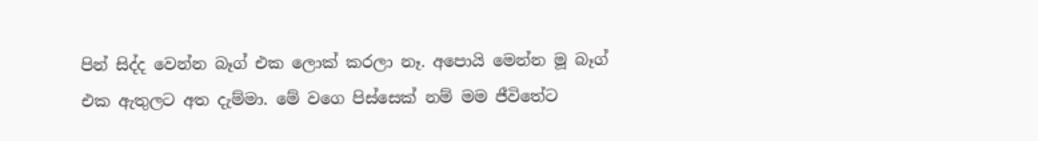පින් සිද්ද වෙන්න බෑග් එක ලොක් කරලා නෑ. අපොයි මෙන්න මූ බෑග් එක ඇතුලට අත දැම්මා. මේ වගෙ පිස්සෙක් නම් මම ජීවිතේට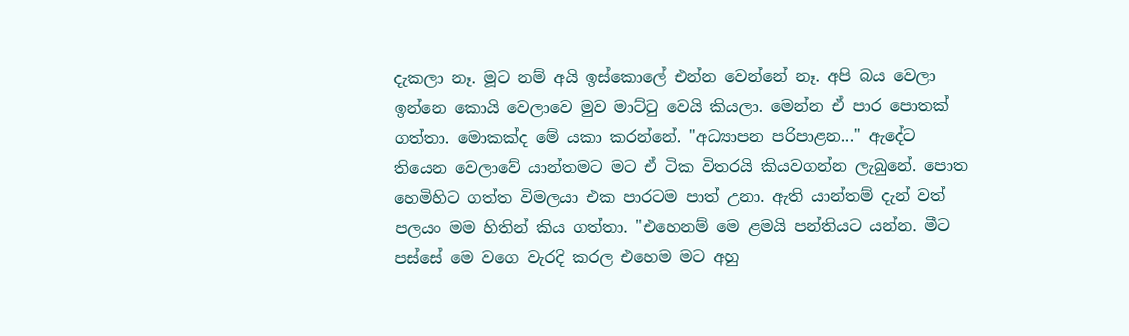දැකලා නෑ. මූට නම් අයි ඉස්කොලේ එන්න වෙන්නේ නෑ. අපි බය වෙලා ඉන්නෙ කොයි වෙලාවෙ මුව මාට්ටු වෙයි කියලා. මෙන්න ඒ පාර පොතක් ගත්තා. මොකක්ද මේ යකා කරන්නේ. "අධ්‍යාපන පරිපාළන..." ඇදේට තියෙන වෙලාවේ යාන්තමට මට ඒ ටික විතරයි කියවගන්න ලැබුනේ. පොත හෙමිහිට ගත්ත විමලයා එක පාරටම පාත් උනා. ඇති යාන්තම් දැන් වත් පලයං මම හිතින් කිය ගත්තා. "එහෙනම් මෙ ළමයි පන්තියට යන්න. මීට පස්සේ මෙ වගෙ වැරදි කරල එහෙම මට අහු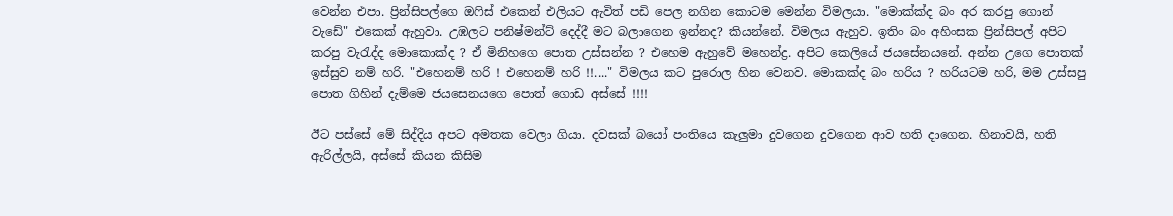වෙන්න එපා. ප්‍රින්සිපල්ගෙ ඔෆිස් එකෙන් එලියට ඇවිත් පඩි පෙල නගින කොටම මෙන්න විමලයා. "මොක්ක්ද බං අර කරපු ගොන් වැඩේ" එකෙක් ඇහුවා. උඹලට පනිෂ්මන්ට් දෙද්දී මට බලාගෙන ඉන්නද? කියන්නේ. විමලය ඇහුව. ඉතිං බං අහිංසක ප්‍රින්සිපල් අපිට කරපු වැරැද්ද මොකොක්ද ? ඒ මිනිහගෙ පොත උස්සන්න ? එහෙම ඇහුවේ මහෙන්ද්‍ර. අපිට කෙලියේ ජයසේනයනේ. අන්න උගෙ පොතක් ඉස්සුව නම් හරි. "එහෙනම් හරි ! එහෙනම් හරි !!...." විමලය කට පුරොල හින වෙනව. මොකක්ද බං හරිය ? හරියටම හරි, මම උස්සපු පොත ගිහින් දැම්මෙ ජයසෙනයගෙ පොත් ගොඩ අස්සේ !!!!

ඊට පස්සේ මේ සිද්දිය අපට අමතක වෙලා ගියා. දවසක් බයෝ පංතියෙ කැලුමා දුවගෙන දුවගෙන ආව හති දාගෙන. හිනාවයි, හති ඇරිල්ලයි, අස්සේ කියන කිසිම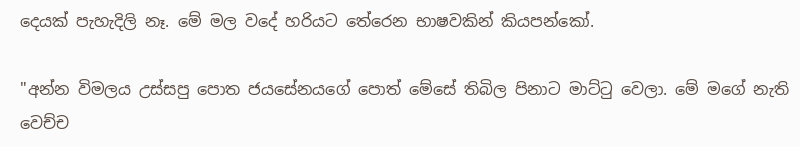දෙයක් පැහැදිලි නෑ. මේ මල වදේ හරියට තේරෙන භාෂවකින් කියපන්කෝ.

"අන්න විමලය උස්සපු පොත ජයසේනයගේ පොත් මේසේ තිබිල පිනාට මාට්ටු වෙලා. මේ මගේ නැති වෙච්ච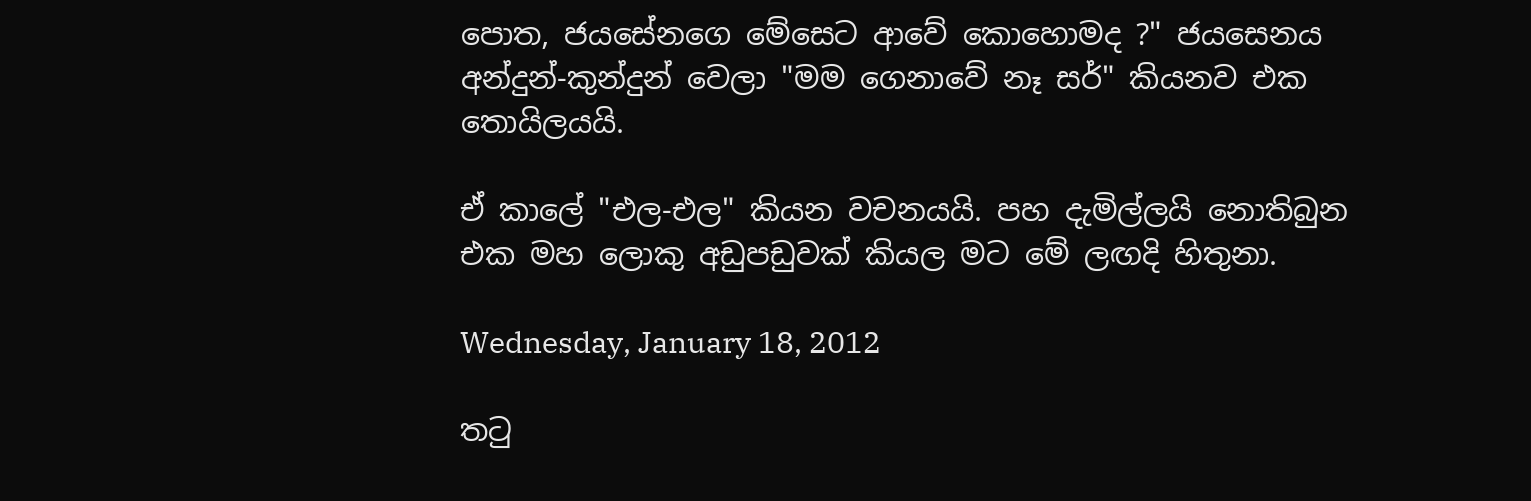පොත, ජයසේනගෙ මේසෙට ආවේ කොහොමද ?" ජයසෙනය අන්දුන්-කුන්දුන් වෙලා "මම ගෙනාවේ නෑ සර්" කියනව එක තොයිලයයි.

ඒ කාලේ "එල-එල" කියන වචනයයි. පහ දැමිල්ලයි නොතිබුන එක මහ ලොකු අඩුපඩුවක් කියල මට මේ ලඟදි හිතුනා.

Wednesday, January 18, 2012

තටු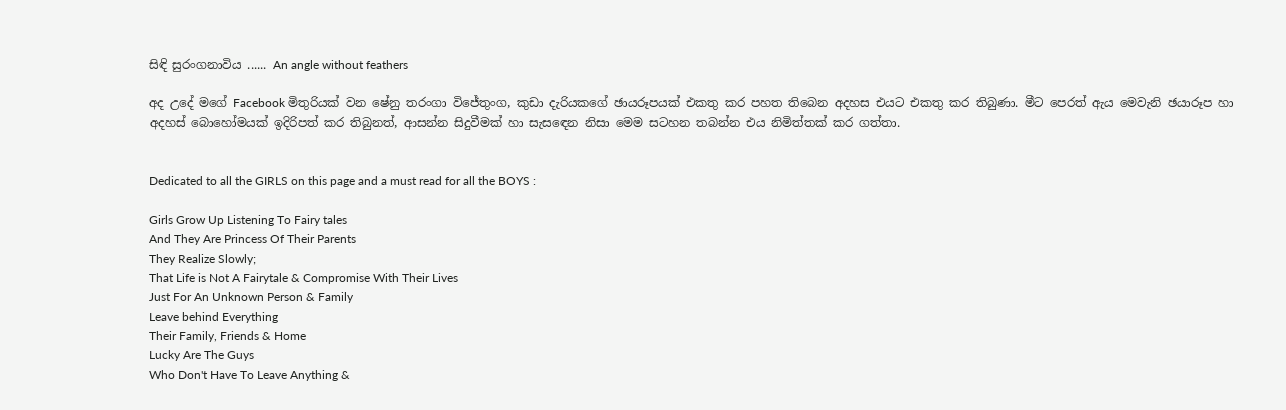සිඳි සුරංගනාවිය ...... An angle without feathers

අද උදේ මගේ Facebook මිතුරියක් වන ෂේනු තරංගා විජේතුංග, කුඩා දැරියකගේ ඡායරූපයක් එකතු කර පහත තිබෙන අදහස එයට එකතු කර තිබුණා. මීට පෙරත් ඇය මෙවැනි ඡයාරූප හා අදහස් බොහෝමයක් ඉදිරිපත් කර තිබුනත්, ආසන්න සිදුවීමක් හා සැසඳෙන නිසා මෙම සටහන තබන්න එය නිමිත්තක් කර ගත්තා.


Dedicated to all the GIRLS on this page and a must read for all the BOYS :

Girls Grow Up Listening To Fairy tales
And They Are Princess Of Their Parents
They Realize Slowly;
That Life is Not A Fairytale & Compromise With Their Lives
Just For An Unknown Person & Family
Leave behind Everything
Their Family, Friends & Home
Lucky Are The Guys
Who Don't Have To Leave Anything &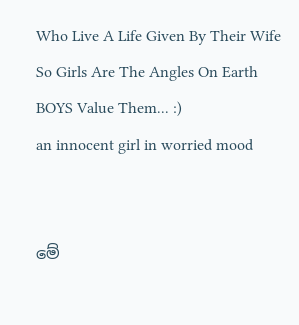Who Live A Life Given By Their Wife
So Girls Are The Angles On Earth
BOYS Value Them... :)
an innocent girl in worried mood


මේ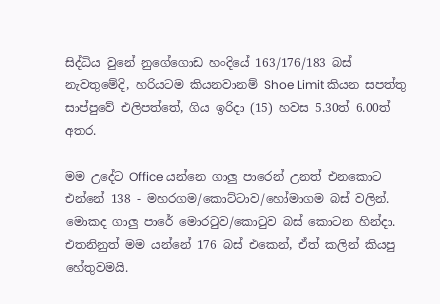සිද්ධිය වුනේ නුගේගොඩ හංදියේ 163/176/183 බස් නැවතුමේදි, හරියටම කියනවානම් Shoe Limit කියන සපත්තු සාප්පුවේ එලිපත්තේ, ගිය ඉරිදා (15) හවස 5.30ත් 6.00ත් අතර.

මම උදේට Office යන්නෙ ගාලු පාරෙන් උනත් එනකොට එන්නේ 138 - මහරගම/කොට්ටාව/හෝමාගම බස් වලින්. මොකද ගාලු පාරේ මොරටුව/කොටුව බස් කොටන හින්දා. එතනිනුත් මම යන්නේ 176 බස් එකෙන්, ඒත් කලින් කියපු හේතුවමයි.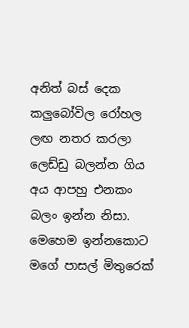අනිත් බස් දෙක කලුබෝවිල රෝහල ලඟ නතර කරලා ලෙඩ්ඩු බලන්න ගිය අය ආපහු එනකං බලං ඉන්න නිසා. මෙහෙම ඉන්නකොට මගේ පාසල් මිතුරෙක්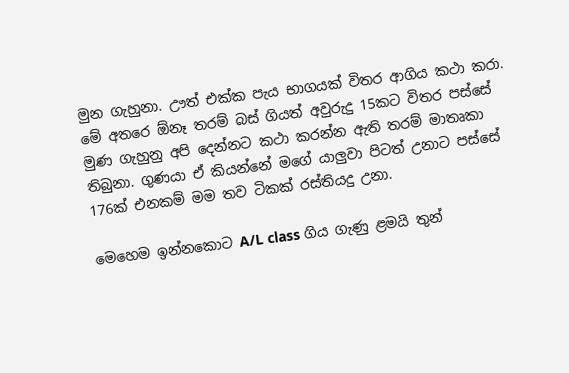මුන ගැහුනා. ඌත් එක්ක පැය භාගයක් විතර ආගිය කථා කරා. මේ අතරෙ ඕනෑ තරම් බස් ගියත් අවුරුදු 15කට විතර පස්සේ මුණ ගැහුනු අපි දෙන්නට කථා කරන්න ඇති තරම් මාතෘකා තිබුනා. ගුණයා ඒ කියන්නේ මගේ යාලුවා පිටත් උනාට පස්සේ 176ක් එනකම් මම තව ටිකක් රස්තියදු උනා.

මෙහෙම ඉන්නකොට A/L class ගිය ගැණු ළමයි තුන්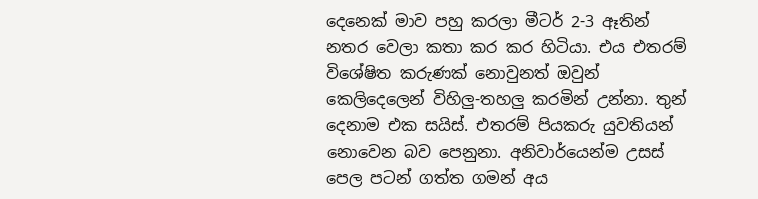දෙනෙක් මාව පහු කරලා මීටර් 2-3 ඈතින් නතර වෙලා කතා කර කර හිටියා. එය එතරම් විශේෂිත කරුණක් නොවුනත් ඔවුන් කෙලිදෙලෙන් විහිලු-තහලු කරමින් උන්නා. තුන් දෙනාම එක සයිස්. එතරම් පියකරු යුවතියන් නොවෙන බව පෙනුනා. අනිවාර්යෙන්ම උසස් පෙල පටන් ගත්ත ගමන් අය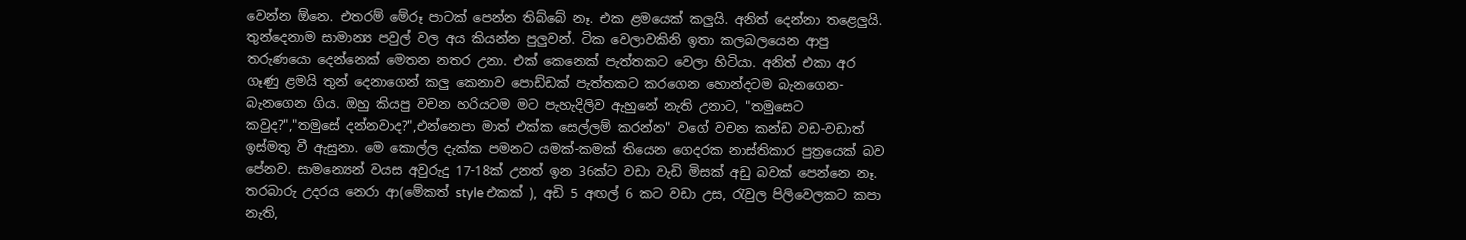වෙන්න ඕනෙ. එතරම් මේරූ පාටක් පෙන්න තිබ්බේ නෑ. එක ළමයෙක් කලුයි. අනිත් දෙන්නා තළෙලුයි. තුන්දෙනාම සාමාන්‍ය පවුල් වල අය කියන්න පුලුවන්. ටික වෙලාවකිනි ඉතා කලබලයෙන ආපු තරුණයො දෙන්නෙක් මෙතන නතර උනා. එක් කෙනෙක් පැත්තකට වෙලා හිටියා. අනිත් එකා අර ගෑණු ළමයි තුන් දෙනාගෙන් කලු කෙනාව පොඩ්ඩක් පැත්තකට කරගෙන හොන්දටම බැනගෙන-බැනගෙන ගිය. ඔහු කියපු වචන හරියටම මට පැහැදිලිව ඇහුනේ නැති උනාට, "තමුසෙට කවුද?","තමුසේ දන්නවාද?",එන්නෙපා මාත් එක්ක සෙල්ලම් කරන්න" වගේ වචන කන්ඩ වඩ-වඩාත් ඉස්මතු වී ඇසුනා. මෙ කොල්ල දැක්ක පමනට යමක්-කමක් තියෙන ගෙදරක නාස්තිකාර පුත්‍රයෙක් බව පේනව. සාමන්‍යෙන් වයස අවුරුදු 17-18ක් උනත් ඉන 36ක්ට වඩා වැඩි මිසක් අඩු බවක් පෙන්නෙ නෑ. තරබාරු උදරය නෙරා ආ(මේකත් style එකක් ), අඩි 5 අඟල් 6 කට වඩා උස, රැවුල පිලිවෙලකට කපා නැති,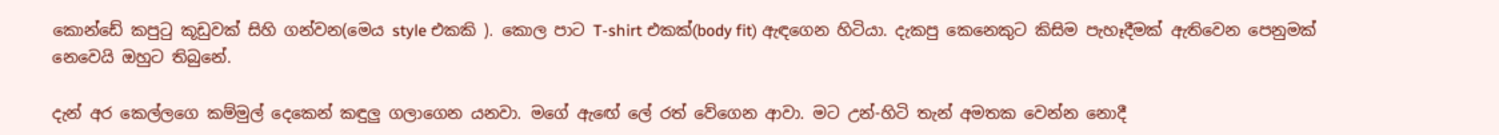කොන්ඩේ කපුටු කූඩුවක් සිහි ගන්වන(මෙය style එකකි ). කොල පාට T-shirt එකක්(body fit) ඇඳගෙන හිටියා. දැකපු කෙනෙකුට කිසිම පැහෑදීමක් ඇතිවෙන පෙනුමක් නෙවෙයි ඔහුට තිබුනේ.

දැන් අර කෙල්ලගෙ කම්මුල් දෙකෙන් කඳුලු ගලාගෙන යනවා. මගේ ඇඟේ ලේ රත් වේගෙන ආවා. මට උන්-හිටි තැන් අමතක වෙන්න නොදී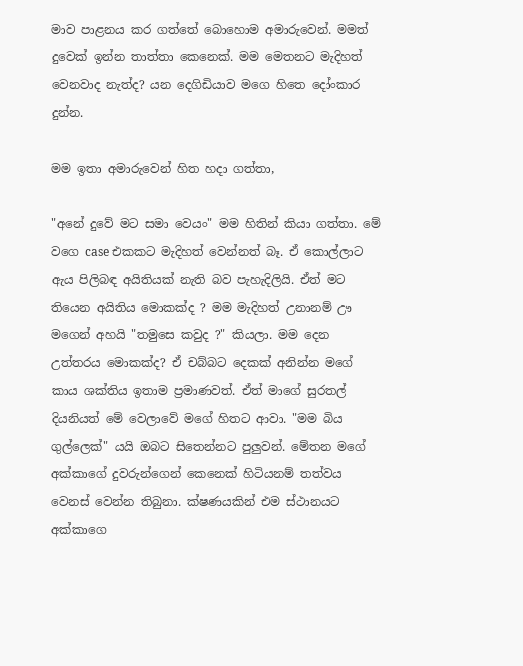මාව පාළනය කර ගත්තේ බොහොම අමාරුවෙන්. මමත් දුවෙක් ඉන්න තාත්තා කෙනෙක්. මම මෙතනට මැදිහත් වෙනවාද නැත්ද? යන දෙගිඩියාව මගෙ හිතෙ දෝංකාර දුන්න.

මම ඉතා අමාරුවෙන් හිත හදා ගත්තා,

"අනේ දුවේ මට සමා වෙයං" මම හිතින් කියා ගත්තා. මේ වගෙ case එකකට මැදිහත් වෙන්නත් බෑ. ඒ කොල්ලාට ඇය පිලිබඳ අයිතියක් නැති බව පැහැදිලියි. ඒත් මට තියෙන අයිතිය මොකක්ද ? මම මැදිහත් උනානම් ඌ මගෙන් අහයි "තමුසෙ කවුද ?" කියලා. මම දෙන උත්තරය මොකක්ද? ඒ චබ්බට දෙකක් අනින්න මගේ කාය ශක්තිය ඉතාම ප්‍රමාණවත්. ඒත් මාගේ සුරතල් දියනියත් මේ වෙලාවේ මගේ හිතට ආවා. "මම බිය ගුල්ලෙක්" යයි ඔබට සිතෙන්නට පුලුවන්. මේතන මගේ අක්කාගේ දුවරුන්ගෙන් කෙනෙක් හිටියනම් තත්වය වෙනස් වෙන්න තිබුනා. ක්ෂණයකින් එම ස්ථානයට අක්කාගෙ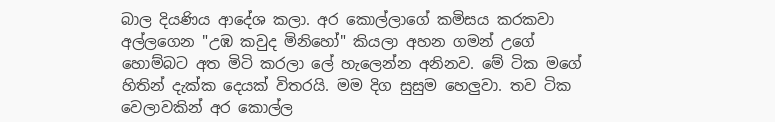බාල දියණිය ආදේශ කලා. අර කොල්ලාගේ කමිසය කරකවා අල්ලගෙන "උඹ කවුද මිනිහෝ" කියලා අහන ගමන් උගේ හොම්බට අත මිටි කරලා ලේ හැලෙන්න අනිනව. මේ ටික මගේ හිතින් දැක්ක දෙයක් විතරයි. මම දිග සුසුම හෙලුවා. තව ටික වෙලාවකින් අර කොල්ල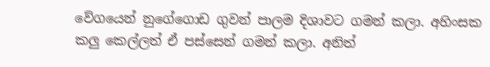වේගයෙන් නුගේගොඩ ගුවන් පාලම දිශාවට ගමන් කලා. අහිංසක කලු කෙල්ලත් ඒ පස්සෙන් ගමන් කලා. අනිත්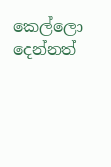කෙල්ලො දෙන්නත්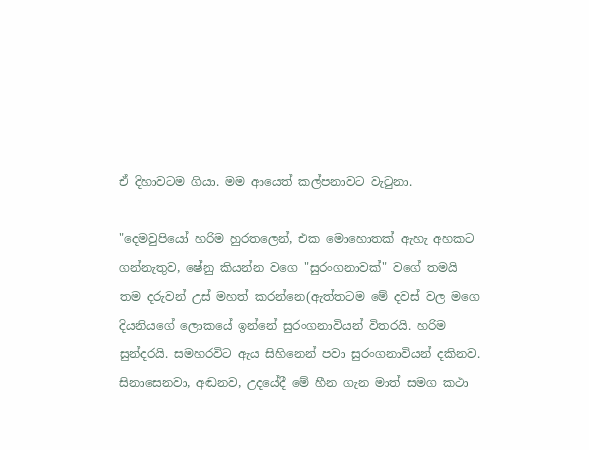ඒ දිහාවටම ගියා. මම ආයෙත් කල්පනාවට වැටුනා.

"දෙමවුපියෝ හරිම හුරතලෙන්, එක මොහොතක් ඇහැ අහකට ගන්නැතුව, ෂේනු කියන්න වගෙ "සුරංගනාවක්" වගේ තමයි තම දරුවන් උස් මහත් කරන්නෙ(ඇත්තටම මේ දවස් වල මගෙ දියනියගේ ලොකයේ ඉන්නේ සුරංගනාවියන් විතරයි. හරිම සුන්දරයි. සමහරවිට ඇය සිහිනෙන් පවා සුරංගනාවියන් දකිනව. සිනාසෙනවා, අඬනව, උදයේදී මේ හීන ගැන මාත් සමග කථා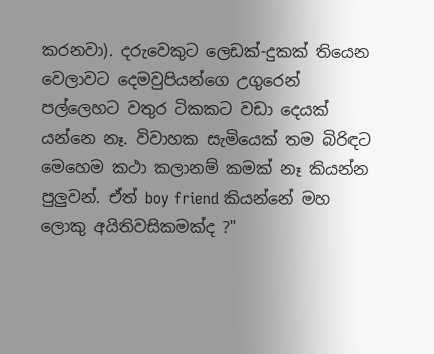කරනවා). දරුවෙකුට ලෙඩක්-දුකක් තියෙන වෙලාවට දෙමවුපියන්ගෙ උගුරෙන් පල්ලෙහට වතුර ටිකකට වඩා දෙයක් යන්නෙ නෑ. විවාහක සැමියෙක් තම බිරිඳට මෙහෙම කථා කලානම් කමක් නෑ කියන්න පුලුවන්. ඒත් boy friend කියන්නේ මහ ලොකු අයිතිවසිකමක්ද ?"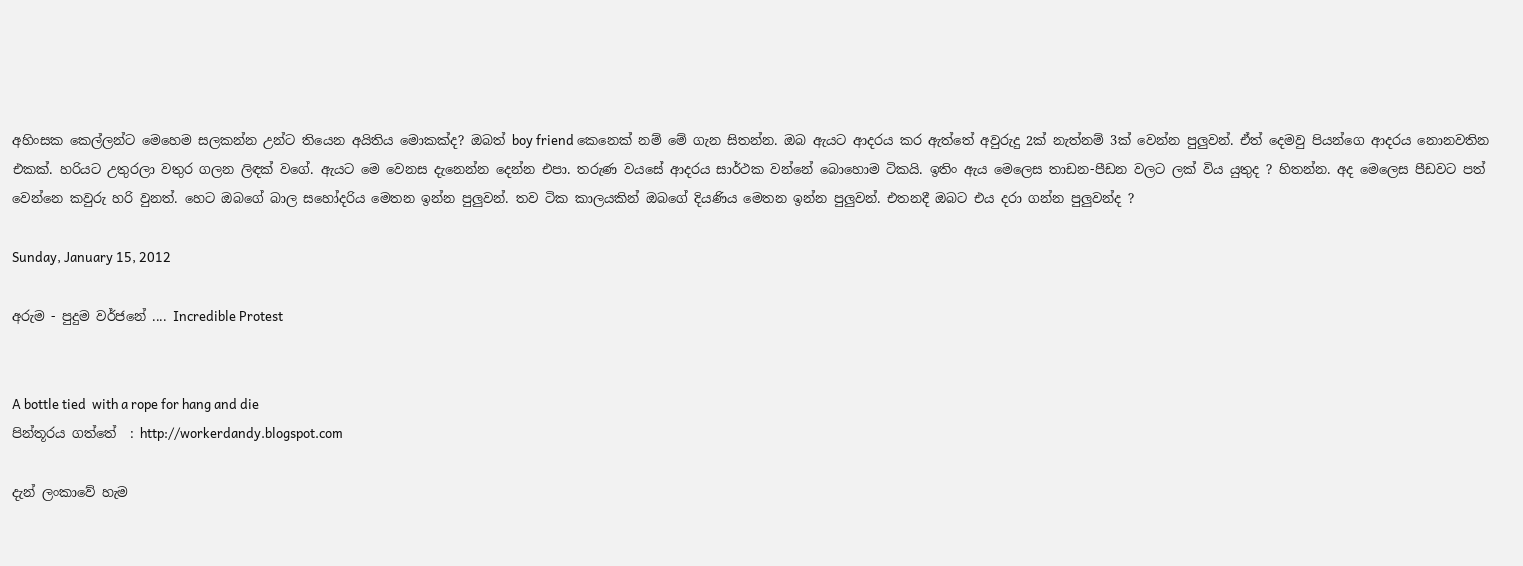අහිංසක කෙල්ලන්ට මෙහෙම සලකන්න උන්ට තියෙන අයිතිය මොකක්ද? ඔබත් boy friend කෙනෙක් නම් මේ ගැන සිතන්න. ඔබ ඇයට ආදරය කර ඇත්තේ අවුරුදු 2ක් නැත්නම් 3ක් වෙන්න පුලුවන්. ඒත් දෙමවු පියන්ගෙ ආදරය නොනවතින එකක්. හරියට උතුරලා වතුර ගලන ලිඳක් වගේ. ඇයට මෙ වෙනස දැනෙන්න දෙන්න එපා. තරුණ වයසේ ආදරය සාර්ථක වන්නේ බොහොම ටිකයි. ඉතිං ඇය මෙලෙස තාඩන-පීඩන වලට ලක් විය යුතුද ? හිතන්න. අද මෙලෙස පීඩවට පත් වෙන්නෙ කවුරු හරි වුනත්. හෙට ඔබගේ බාල සහෝදරිය මෙතන ඉන්න පුලුවන්. තව ටික කාලයකින් ඔබගේ දියණිය මෙතන ඉන්න පුලුවන්. එතනදී ඔබට එය දරා ගන්න පුලුවන්ද ?

Sunday, January 15, 2012

අරුම - පුදුම වර්ජනේ .... Incredible Protest


A bottle tied  with a rope for hang and die
පින්තූරය ගත්තේ  : http://workerdandy.blogspot.com

දැන් ලංකාවේ හැම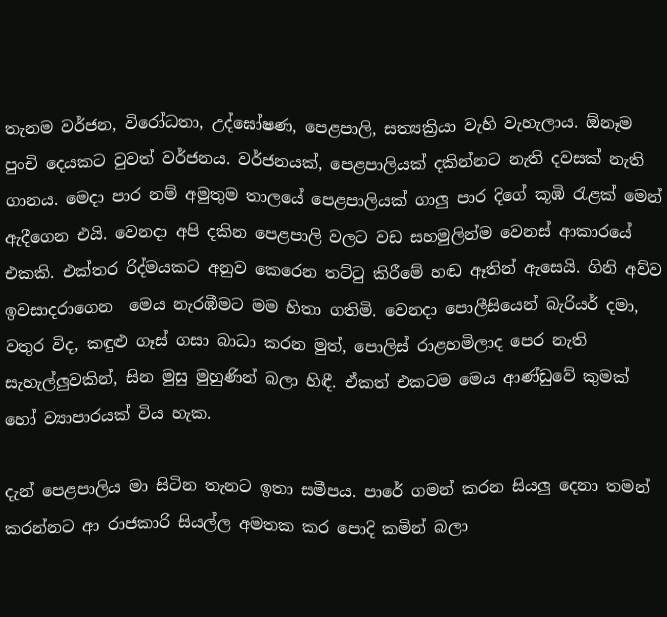තැනම වර්ජන, විරෝධතා, උද්ඝෝෂණ, පෙළපාලි, සත්‍යක්‍රියා වැහි වැහැලාය. ඕනෑම පුංචි දෙයකට වුවත් වර්ජනය. වර්ජනයක්, පෙළපාලියක් දකින්නට නැති දවසක් නැති ගානය. මෙදා පාර නම් අමුතුම තාලයේ පෙළපාලියක් ගාලු පාර දිගේ කූඹි රැළක් මෙන් ඇදීගෙන එයි. වෙනදා අපි දකින පෙළපාලි වලට වඩ සහමුලින්ම වෙනස් ආකාරයේ එකකි. එක්තර රිද්මයකට අනුව කෙරෙන තට්ටු කිරීමේ හඬ ඈතින් ඇසෙයි. ගිනි අව්ව ඉවසාදරාගෙන  මෙය නැරඹීමට මම හිතා ගතිමි. වෙනදා පොලීසියෙන් බැරියර් දමා, වතුර විද, කඳුළු ගෑස් ගසා බාධා කරන මුත්, පොලිස් රාළහමිලාද පෙර නැති සැහැල්ලුවකින්, සින මුසු මුහුණින් බලා හිඳී. ඒකත් එකටම මෙය ආණ්ඩුවේ කුමක් හෝ ව්‍යාපාරයක් විය හැක.

දැන් පෙළපාලිය මා සිටින තැනට ඉතා සමීපය. පාරේ ගමන් කරන සියලු දෙනා තමන් කරන්නට ආ රාජකාරි සියල්ල අමතක කර පොදි කමින් බලා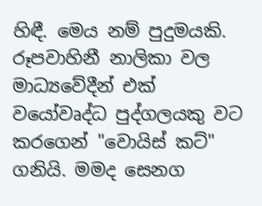හිඳී. මෙය නම් පුදුමයකි. රූපවාහිනී නාලිකා වල මාධ්‍යවේදීන් එක් වයෝවෘද්ධ පුද්ගලයකු වට කරගෙන් "වොයිස් කට්" ගනියි. මමද සෙනග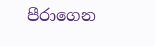පීරාගෙන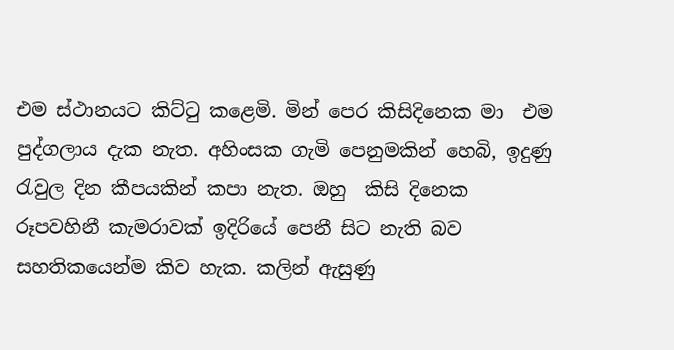එම ස්ථානයට කිට්ටු කළෙමි. මින් පෙර කිසිදිනෙක මා  එම පුද්ගලාය දැක නැත. අහිංසක ගැමි පෙනුමකින් හෙබි, ඉදුණු රැවුල දින කීපයකින් කපා නැත. ඔහු  කිසි දිනෙක රූපවහිනී කැමරාවක් ඉදිරියේ පෙනී සිට නැති බව සහතිකයෙන්ම කිව හැක. කලින් ඇසුණු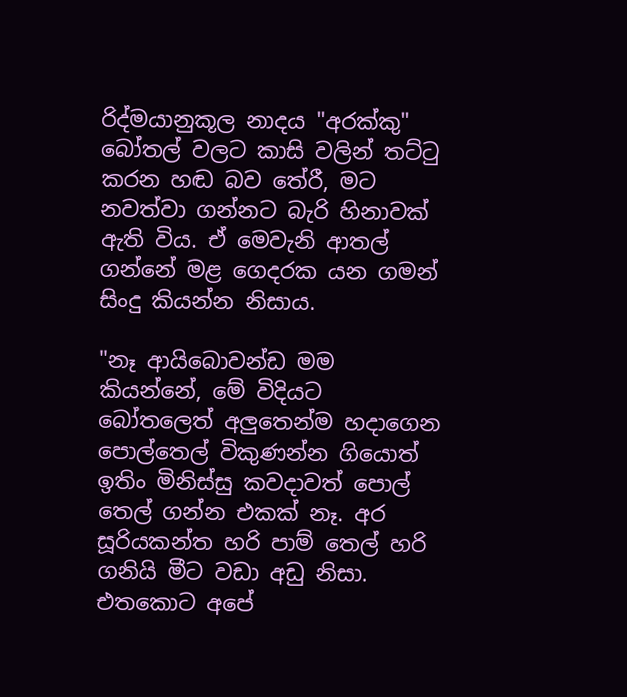රිද්මයානුකූල නාදය "අරක්කු" බෝතල් වලට කාසි වලින් තට්ටු කරන හඬ බව තේරී, මට නවත්වා ගන්නට බැරි හිනාවක් ඇති විය. ඒ මෙවැනි ආතල් ගන්නේ මළ ගෙදරක යන ගමන් සිංදු කියන්න නිසාය.

"නෑ ආයිබොවන්ඩ මම කියන්නේ, මේ විදියට බෝතලෙත් අලුතෙන්ම හදාගෙන පොල්තෙල් විකුණන්න ගියොත් ඉතිං මිනිස්සු කවදාවත් පොල් තෙල් ගන්න එකක් නෑ. අර සූරියකන්ත හරි පාම් තෙල් හරි ගනියි මීට වඩා අඩු නිසා. එතකොට අපේ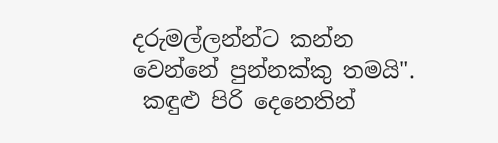දරුමල්ලන්න්ට කන්න වෙන්නේ පුන්නක්කු තමයි".
 කඳුළු පිරි දෙනෙතින්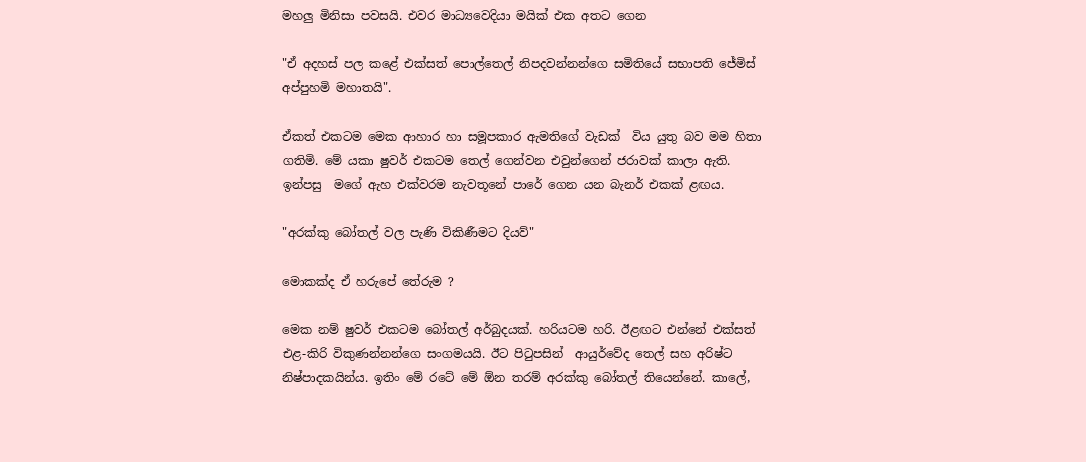මහලු මිනිසා පවසයි. එවර මාධ්‍යවෙදියා මයික් එක අතට ගෙන

"ඒ අදහස් පල කළේ එක්සත් පොල්තෙල් නිපදවන්නන්ගෙ සමිතියේ සභාපති ජේමිස් අප්පුහමි මහාතයි".

ඒකත් එකටම මෙක ආහාර හා සමූපකාර ඇමතිගේ වැඩක්  විය යුතු බව මම හිතා ගතිමි. මේ යකා ෂුවර් එකටම තෙල් ගෙන්වන එවුන්ගෙන් ජරාවක් කාලා ඇති. ඉන්පසු  මගේ ඇහ එක්වරම නැවතූනේ පාරේ ගෙන යන බැනර් එකක් ළඟය.

"අරක්කු බෝතල් වල පැණි විකිණීමට දියව්"

මොකක්ද ඒ හරුපේ තේරුම ?

මෙක නම් ෂුවර් එකටම බෝතල් අර්බුදයක්. හරියටම හරි. ඊළඟට එන්නේ එක්සත් එළ-කිරි විකුණන්නන්ගෙ සංගමයයි. ඊට පිටුපසින්  ආයුර්වේද තෙල් සහ අරිෂ්ට නිෂ්පාදකයින්ය. ඉතිං මේ රටේ මේ ඕන තරම් අරක්කු බෝතල් තියෙන්නේ. කාලේ,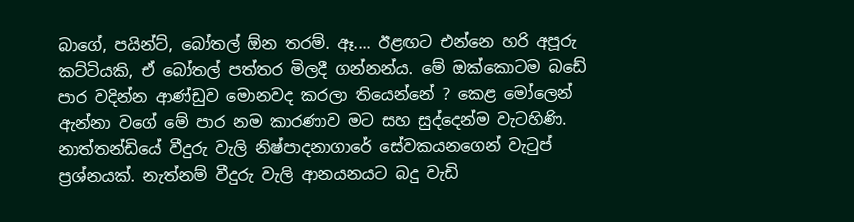බාගේ, පයින්ට්, බෝතල් ඕන තරම්. ඈ.... ඊළඟට එන්නෙ හරි අපූරු කට්ටියකි, ඒ බෝතල් පත්තර මිලදී ගන්නන්ය. මේ ඔක්කොටම බඩේ පාර වදින්න ආණ්ඩුව මොනවද කරලා තියෙන්නේ ? කෙළ මෝලෙන් ඇන්නා වගේ මේ පාර නම කාරණාව මට සහ සුද්දෙන්ම වැටහිණි. නාත්තන්ඩියේ වීදුරු වැලි නිෂ්පාදනාගාරේ සේවකයනගෙන් වැටුප් ප්‍රශ්නයක්. නැත්නම් වීදුරු වැලි ආනයනයට බදු වැඩි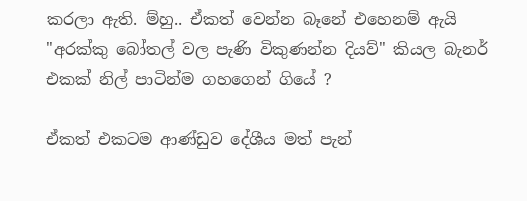කරලා ඇති. ම්හු.. ඒකත් වෙන්න බෑනේ එහෙනම් ඇයි "අරක්කු බෝතල් වල පැණි විකුණන්න දියව්" කියල බැනර් එකක් නිල් පාටින්ම ගහගෙන් ගියේ ?

ඒකත් එකටම ආණ්ඩුව දේශීය මත් පැන්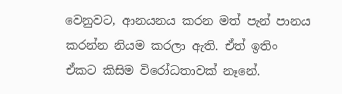වෙනුවට, ආනයනය කරන මත් පැන් පානය කරන්න නියම කරලා ඇති. ඒත් ඉතිං ඒකට කිසිම විරෝධතාවක් නෑනේ.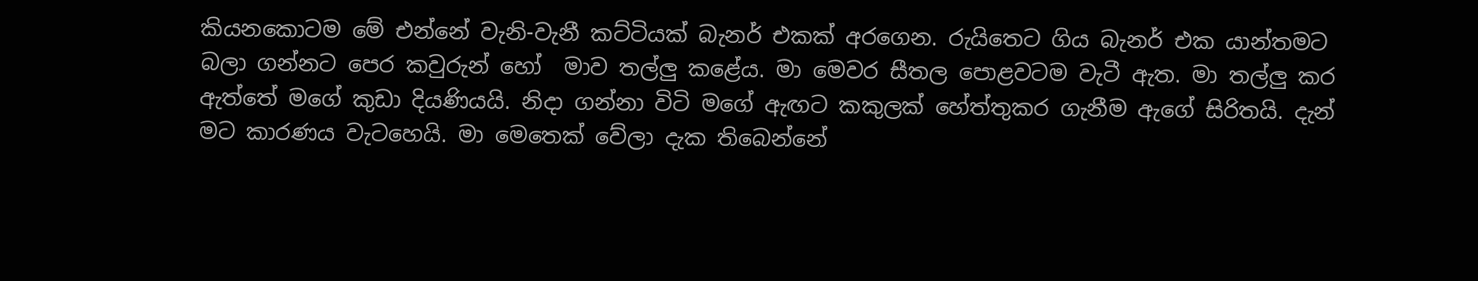කියනකොටම මේ එන්නේ වැනි-වැනී කට්ටියක් බැනර් එකක් අරගෙන. රුයිතෙට ගිය බැනර් එක යාන්තමට බලා ගන්නට පෙර කවුරුන් හෝ  මාව තල්ලු කළේය. මා මෙවර සීතල පොළවටම වැටී ඇත. මා තල්ලු කර ඇත්තේ මගේ කුඩා දියණියයි. නිදා ගන්නා විටි මගේ ඇඟට කකුලක් හේත්තුකර ගැනීම ඇගේ සිරිතයි. දැන් මට කාරණය වැටහෙයි. මා මෙතෙක් වේලා දැක තිබෙන්නේ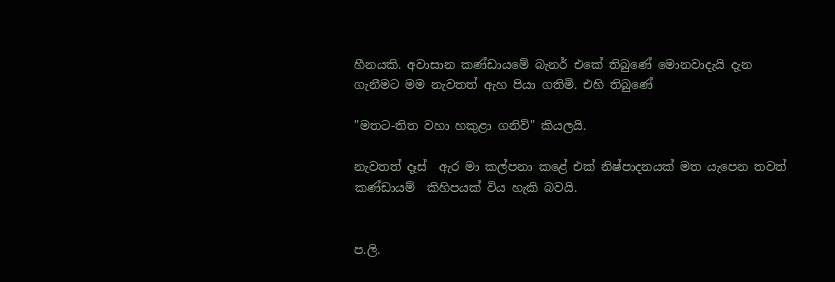හීනයකි. අවාසාන කණ්ඩායමේ බැනර් එකේ තිබුණේ මොනවාදැයි දැන ගැනීමට මම නැවතත් ඇහ පියා ගතිමි. එහි තිබුණේ

"මතට-තිත වහා හකුළා ගනිව්" කියලයි.

නැවතත් දෑස්  ඇර මා කල්පනා කළේ එක් නිෂ්පාදනයක් මත යැපෙන තවත් කණ්ඩායම්  කිහිපයක් විය හැකි බවයි.


ප.ලි.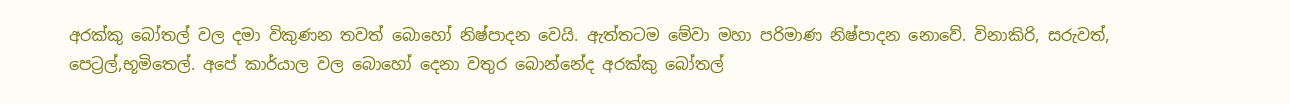අරක්කු බෝතල් වල දමා විකුණන තවත් බොහෝ නිෂ්පාදන වෙයි. ඇත්තටම මේවා මහා පරිමාණ නිෂ්පාදන නොවේ. විනාකිරි, සරුවත්, පෙට්‍රල්,භූමිතෙල්. අපේ කාර්යාල වල බොහෝ දෙනා වතුර බොන්නේද අරක්කු බෝතල්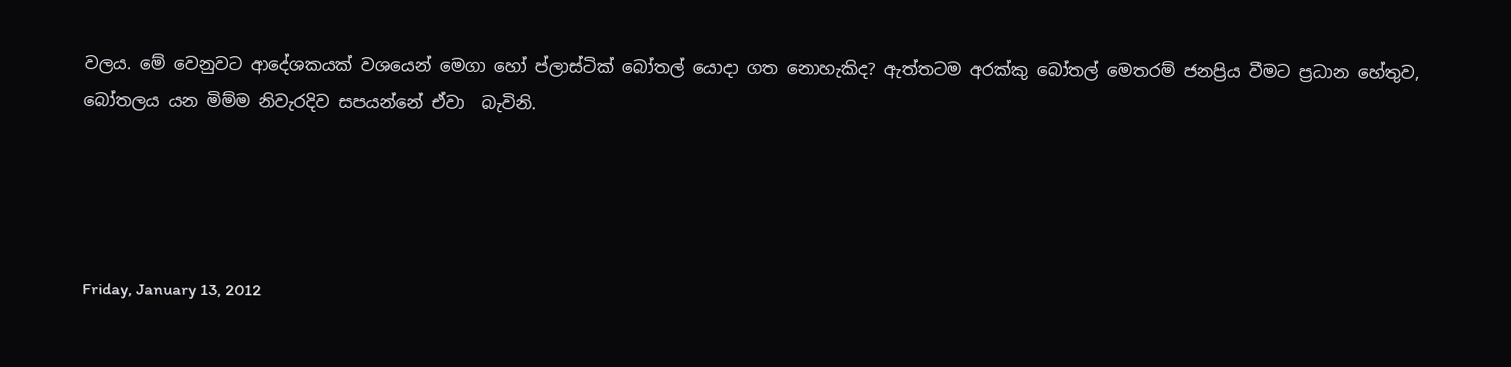වලය. මේ වෙනුවට ආදේශකයක් වශයෙන් මෙගා හෝ ප්ලාස්ටික් බෝතල් යොදා ගත නොහැකිද? ඇත්තටම අරක්කු බෝතල් මෙතරම් ජනප්‍රිය වීමට ප්‍රධාන හේතුව, බෝතලය යන මිම්ම නිවැරදිව සපයන්නේ ඒවා  බැවිනි.




Friday, January 13, 2012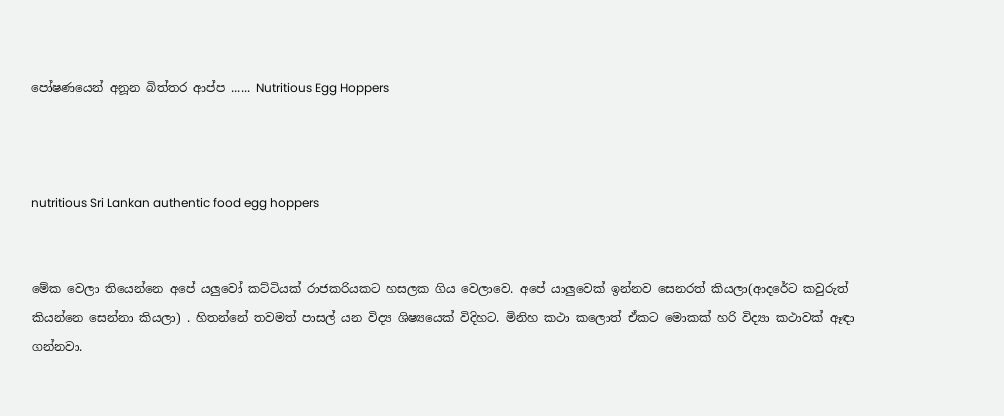පෝෂණයෙන් අනූන බිත්තර ආප්ප ...... Nutritious Egg Hoppers



nutritious Sri Lankan authentic food egg hoppers


මේක වෙලා තියෙන්නෙ අපේ යලුවෝ කට්ටියක් රාජකරියකට හසලක ගිය වෙලාවෙ. අපේ යාලුවෙක් ඉන්නව සෙනරත් කියලා(ආදරේට කවුරුත් කියන්නෙ සෙන්නා කියලා) . හිතන්නේ තවමත් පාසල් යන විද්‍ය ශිෂ්‍යයෙක් විදිහට. මිනිහ කථා කලොත් ඒකට මොකක් හරි විද්‍යා කථාවක් ඈඳා ගන්නවා.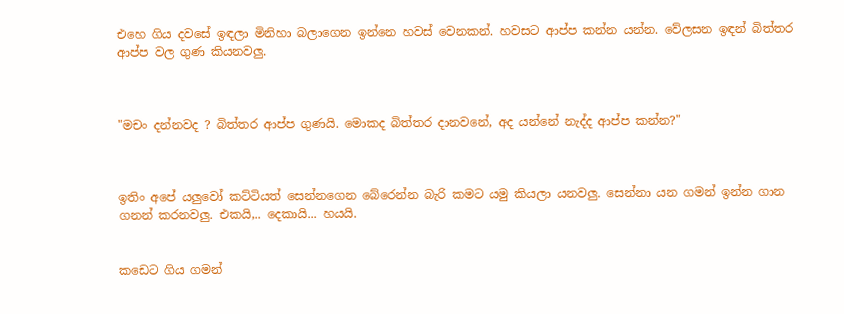එහෙ ගිය දවසේ ඉඳලා මිනිහා බලාගෙන ඉන්නෙ හවස් වෙනකන්. හවසට ආප්ප කන්න යන්න. වේලසන ඉඳන් බිත්තර ආප්ප වල ගුණ කියනවලු.



"මචං දන්නවද ? බිත්තර ආප්ප ගුණයි. මොකද බිත්තර දානවනේ, අද යන්නේ නැද්ද ආප්ප කන්න?"



ඉතිං අපේ යලුවෝ කට්ටියත් සෙන්නගෙන බේරෙන්න බැරි කමට යමු කියලා යනවලු. සෙන්නා යන ගමන් ඉන්න ගාන ගනන් කරනවලු. එකයි,.. දෙකායි... හයයි.


කඩෙට ගිය ගමන්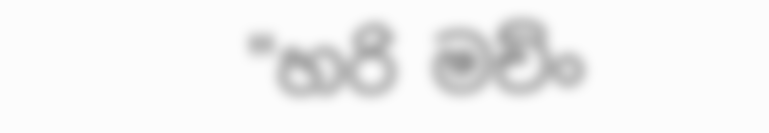"හරි මච්ං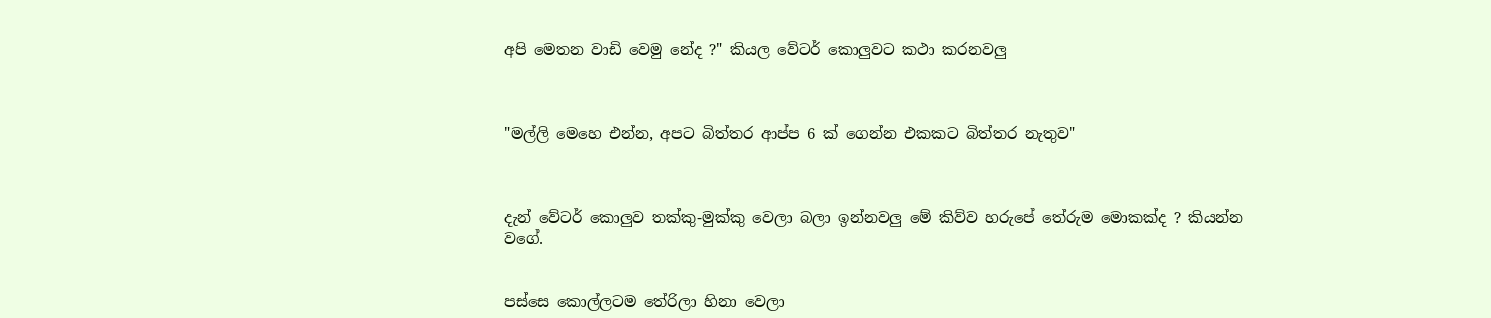අපි මෙතන වාඩි වෙමු නේද ?" කියල වේටර් කොලුවට කථා කරනවලු



"මල්ලි මෙහෙ එන්න, අපට බිත්තර ආප්ප 6 ක් ගෙන්න එකකට බිත්තර නැතුව"



දැන් වේටර් කොලුව තක්කු-මුක්කු වෙලා බලා ඉන්නවලු මේ කිව්ව හරුපේ තේරුම මොකක්ද ? කියන්න වගේ.


පස්සෙ කොල්ලටම තේරිලා හිනා වෙලා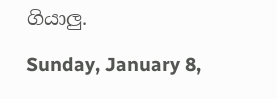ගියාලු.

Sunday, January 8,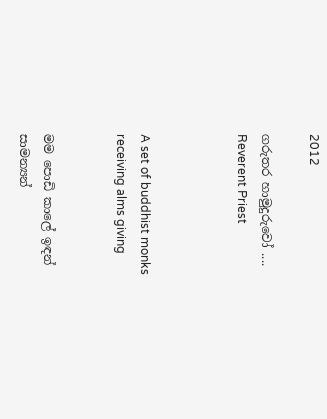2012

ගරුතර හාමුදුරුවෝ .... Reverent Priest



A set of buddhist monks receiving alms giving


මම පොඩි කාලේ ඉඳන් සාමන්‍යන්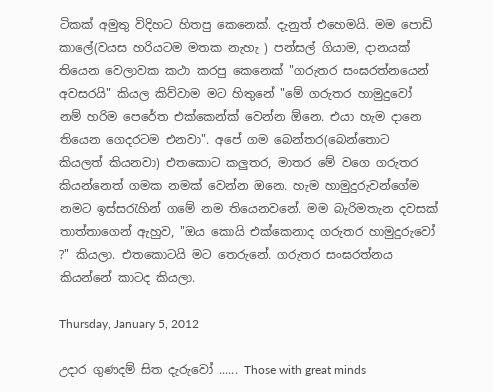ටිකක් අමුතු විදිහට හිතපු කෙනෙක්. දැනුත් එහෙමයි. මම පොඩි කාලේ(වයස හරියටම මතක නැහැ ) පන්සල් ගියාම, දානයක් තියෙන වෙලාවක කථා කරපු කෙනෙක් "ගරුතර සංඝරත්නයෙන් අවසරයි" කියල කිව්වාම මට හිතුනේ "මේ ගරුතර හාමුදුවෝ නම් හරිම පෙරේත එක්කෙන්ක් වෙන්න ඕනෙ. එයා හැම දානෙ තියෙන ගෙදරටම එනවා". අපේ ගම බෙන්තර(බෙන්තොට කියලත් කියනවා) එතකොට කලුතර, මාතර මේ වගෙ ගරුතර කියන්නෙත් ගමක නමක් වෙන්න ඔනෙ. හැම හාමුදුරුවන්ගේම නමට ඉස්සරැහින් ගමේ නම තියෙනවනේ. මම බැරිමතැන දවසක් තාත්තාගෙන් ඇහුව, "ඔය කොයි එක්කෙනාද ගරුතර හාමුදුරුවෝ ?" කියලා. එතකොටයි මට තෙරුනේ. ගරුතර සංඝරත්නය කියන්නේ කාටද කියලා.

Thursday, January 5, 2012

උදාර ගුණදම් සිත දැරුවෝ ...... Those with great minds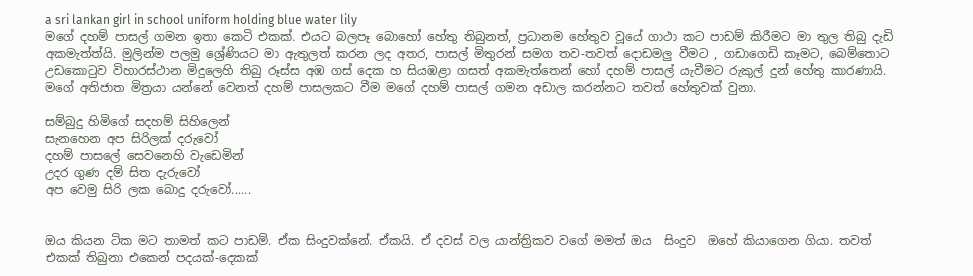a sri lankan girl in school uniform holding blue water lily
මගේ දහම් පාසල් ගමන ඉතා කෙටි එකක්. එයට බලපෑ බොහෝ හේතු තිබුනත්, ප්‍රධානම හේතුව වූයේ ගාථා කට පාඩම් කිරීමට මා තුල තිබු දැඩි අකමැත්ත්යි. මුලින්ම පලමු ශ්‍රේණියට මා ඇතුලත් කරන ලද අතර, පාසල් මිතුරන් සමග තව-තවත් දොඩමලු වීමට , ගඩාගෙඩි කෑමට, බෙම්තොට උඩකොටුව විහාරස්ථාන මිදුලෙහි තිබු රූස්ස අඹ ගස් දෙක හ සියඹළා ගසත් අකමැත්තෙන් හෝ දහම් පාසල් යැවීමට රුකුල් දුන් හේතු කාරණායි. මගේ අතිජාත මිත්‍රයා යන්නේ වෙනත් දහම් පාසලකට වීම මගේ දහම් පාසල් ගමන අඩාල කරන්නට තවත් හේතුවක් වුනා.

සම්බුදු හිමිගේ සදහම් සිහිලෙන්
සැනහෙන අප සිරිලක් දරුවෝ
දහම් පාසලේ සෙවනෙහි වැඩෙමින්
උදර ගුණ දම් සිත දැරුවෝ
අප වෙමු සිරි ලක බොදු දරුවෝ......


ඔය කියන ටික මට තාමත් කට පාඩම්. ඒක සිංදුවක්නේ. ඒකයි. ඒ දවස් වල යාන්ත්‍රිකව වගේ මමත් ඔය  සිංදුව  ඔහේ කියාගෙන ගියා. තවත් එකක් තිබුනා එකෙන් පදයක්-දෙකක්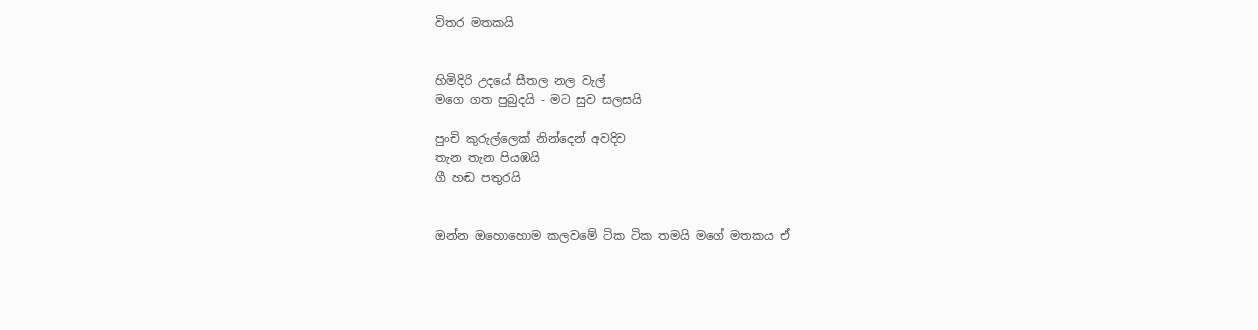විතර මතකයි


හිමිදිරි උදයේ සීතල නල වැල්
මගෙ ගත පුබුදයි - මට සුව සලසයි

පුංචි කුරුල්ලෙක් නින්දෙන් අවදිව
තැන තැන පියඹයි
ගී හඬ පතුරයි


ඔන්න ඔහොහොම කලවමේ ටික ටික තමයි මගේ මතකය ඒ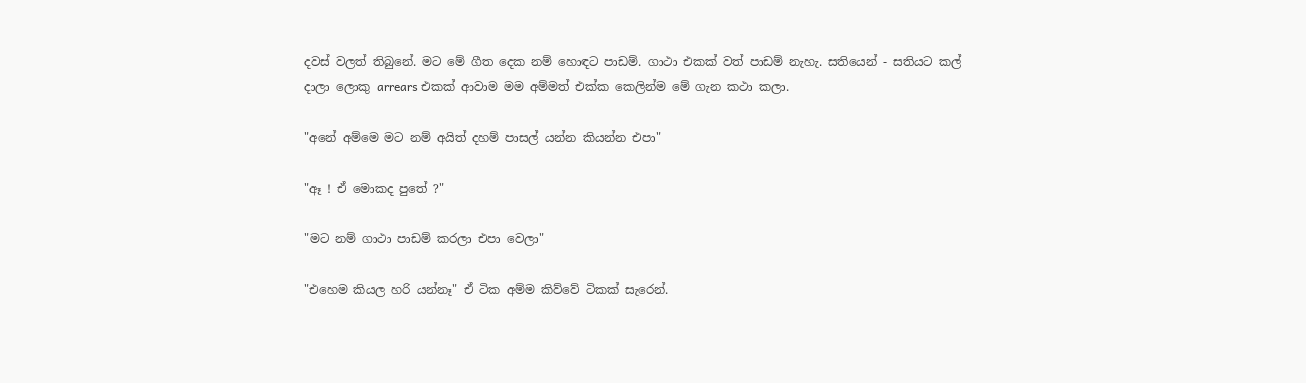දවස් වලත් තිබුනේ. මට මේ ගීත දෙක නම් හොඳට පාඩම්. ගාථා එකක් වත් පාඩම් නැහැ. සතියෙන් - සතියට කල් දාලා ලොකු arrears එකක් ආවාම මම අම්මත් එක්ක කෙලින්ම මේ ගැන කථා කලා.

"අනේ අම්මෙ මට නම් අයිත් දහම් පාසල් යන්න කියන්න එපා"

"ඈ ! ඒ මොකද පුතේ ?"

"මට නම් ගාථා පාඩම් කරලා එපා වෙලා"

"එහෙම කියල හරි යන්නෑ" ඒ ටික අම්ම කිව්වේ ටිකක් සැරෙන්.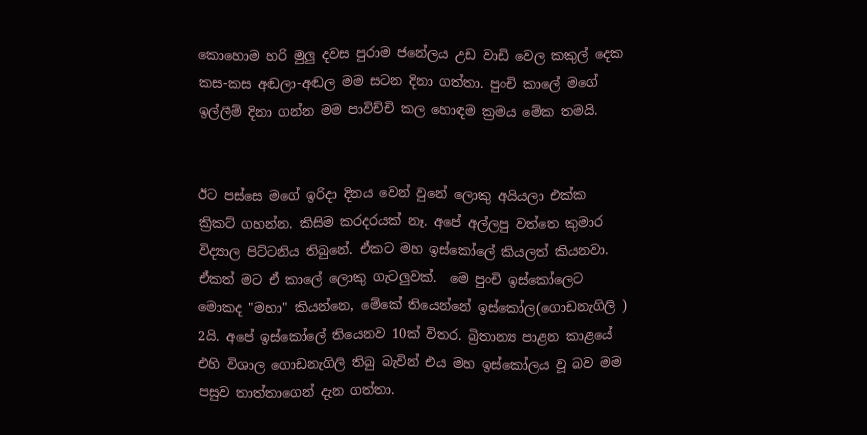කොහොම හරි මුලු දවස පුරාම ජනේලය උඩ වාඩි වෙල කකුල් දෙක කස-කස අඬලා-අඬල මම සටන දිනා ගත්තා. පුංචි කාලේ මගේ ඉල්ලීම් දිනා ගන්න මම පාවිච්චි කල හොඳම ක්‍රමය මේක තමයි.


ඊට පස්සෙ මගේ ඉරිදා දිනය වෙන් වුනේ ලොකු අයියලා එක්ක ක්‍රිකට් ගහන්න. කිසිම කරදරයක් නෑ. අපේ අල්ලපු වත්තෙ කුමාර විද්‍යාල පිට්ටනිය තිබුනේ. ඒකට මහ ඉස්කෝලේ කියලත් කියනවා. ඒකත් මට ඒ කාලේ ලොකු ගැටලුවක්.  මෙ පුංචි ඉස්කෝලෙට මොකද "මහා" කියන්නෙ, මේකේ තියෙන්නේ ඉස්කෝල(ගොඩනැගිලි ) 2යි. අපේ ඉස්කෝලේ තියෙනව 10ක් විතර. බ්‍රිතාන්‍ය පාළන කාළයේ එහි විශාල ගොඩනැගිලි තිබු බැවින් එය මහ ඉස්කෝලය වූ බව මම පසුව තාත්තාගෙන් දැන ගත්තා.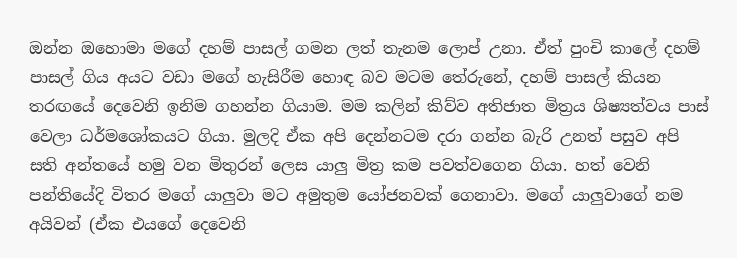ඔන්න ඔහොමා මගේ දහම් පාසල් ගමන ලත් තැනම ලොප් උනා. ඒත් පුංචි කාලේ දහම් පාසල් ගිය අයට වඩා මගේ හැසිරීම හොඳ බව මටම තේරුනේ, දහම් පාසල් කියන තරඟයේ දෙවෙනි ඉනිම ගහන්න ගියාම. මම කලින් කිව්ව අතිජාත මිත්‍රය ශිෂ්‍යත්වය පාස් වෙලා ධර්මශෝකයට ගියා. මුලදි ඒක අපි දෙන්නටම දරා ගන්න බැරි උනත් පසුව අපි සති අන්තයේ හමු වන මිතුරන් ලෙස යාලු මිත්‍ර කම පවත්වගෙන ගියා. හත් වෙනි පන්තියේදි විතර මගේ යාලුවා මට අමුතුම යෝජනවක් ගෙනාවා. මගේ යාලුවාගේ නම අයිවන් (ඒක එයගේ දෙවෙනි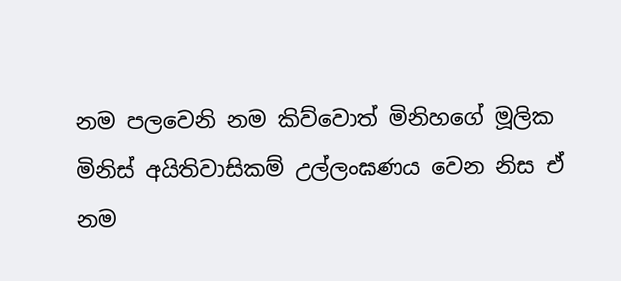නම පලවෙනි නම කිව්වොත් මිනිහගේ මූලික මිනිස් අයිතිවාසිකම් උල්ලංඝණය වෙන නිස ඒ නම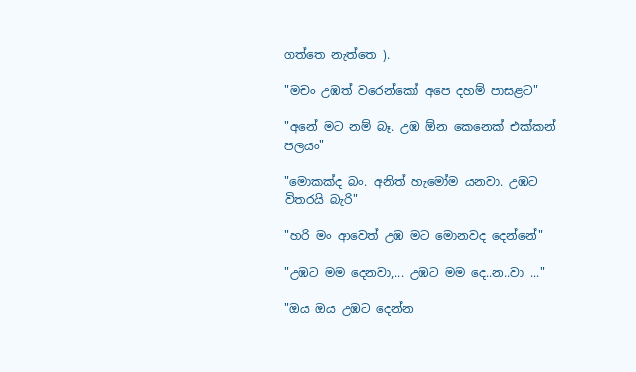ගත්තෙ නැත්තෙ ).

"මචං උඹත් වරෙන්කෝ අපෙ දහම් පාසළට"

"අනේ මට නම් බෑ. උඹ ඕන කෙනෙක් එක්කන් පලයං"

"මොකක්ද බං. අනිත් හැමෝම යනවා. උඹට විතරයි බැරි"

"හරි මං ආවෙත් උඹ මට මොනවද දෙන්නේ"

"උඹට මම දෙනවා,... උඹට මම දෙ..න..වා ..."

"ඔය ඔය උඹට දෙන්න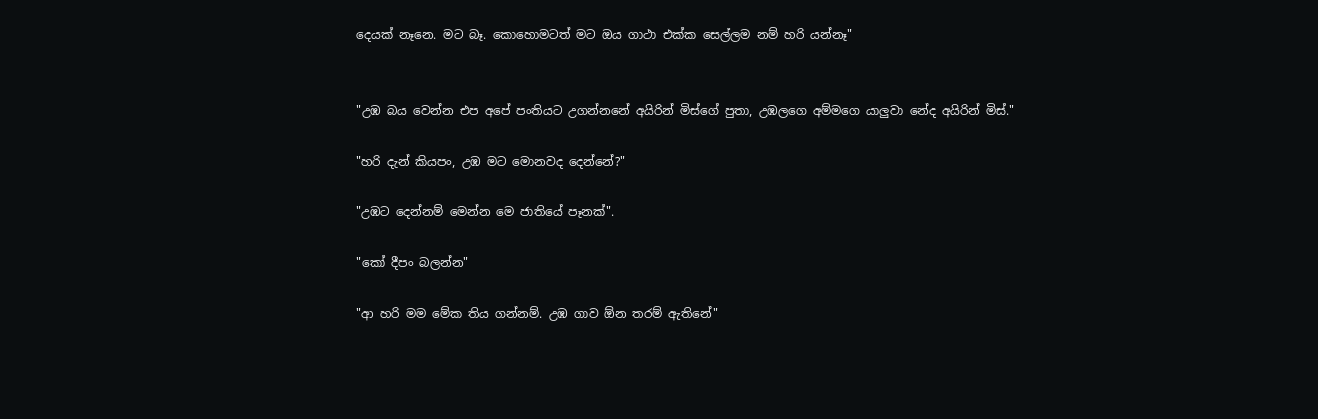දෙයක් නෑනෙ. මට බෑ. කොහොමටත් මට ඔය ගාථා එක්ක සෙල්ලම නම් හරි යන්නෑ"


"උඹ බය වෙන්න එප අපේ පංතියට උගන්නනේ අයිරින් මිස්ගේ පුතා, උඹලගෙ අම්මගෙ යාලුවා නේද අයිරින් මිස්."

"හරි දැන් කියපං, උඹ මට මොනවද දෙන්නේ?"

"උඹට දෙන්නම් මෙන්න මෙ ජාතියේ පෑනක්".

"කෝ දීපං බලන්න"

"ආ හරි මම මේක තිය ගන්නම්. උඹ ගාව ඕන තරම් ඇතිනේ"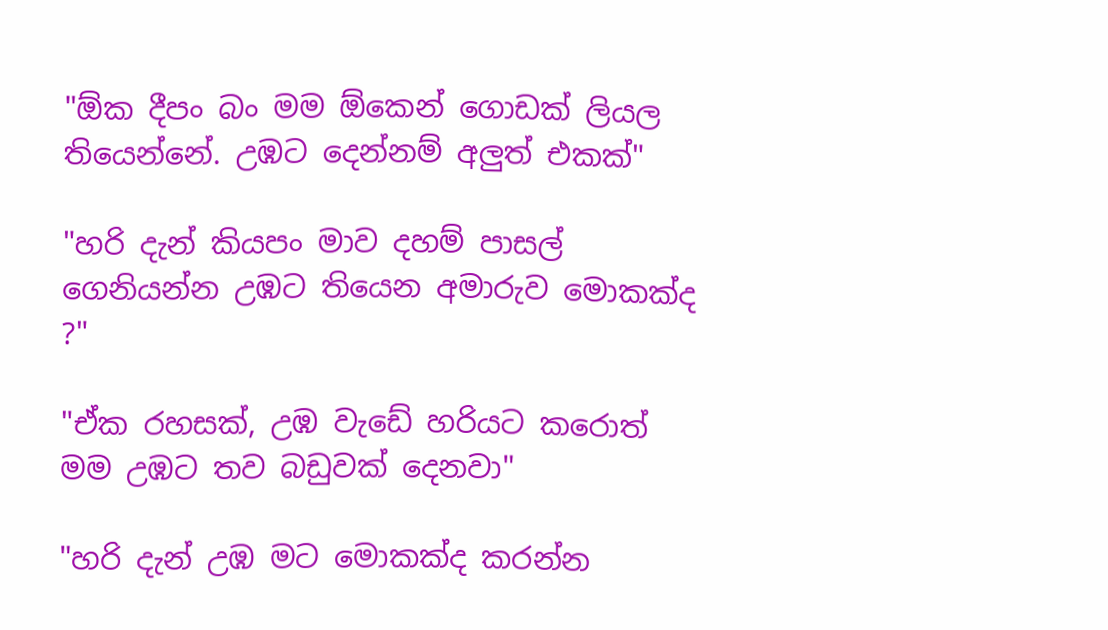"ඕක දීපං බං මම ඕකෙන් ගොඩක් ලියල තියෙන්නේ. උඹට දෙන්නම් අලුත් එකක්"

"හරි දැන් කියපං මාව දහම් පාසල් ගෙනියන්න උඹට තියෙන අමාරුව මොකක්ද ?"

"ඒක රහසක්, උඹ වැඩේ හරියට කරොත් මම උඹට තව බඩුවක් දෙනවා"

"හරි දැන් උඹ මට මොකක්ද කරන්න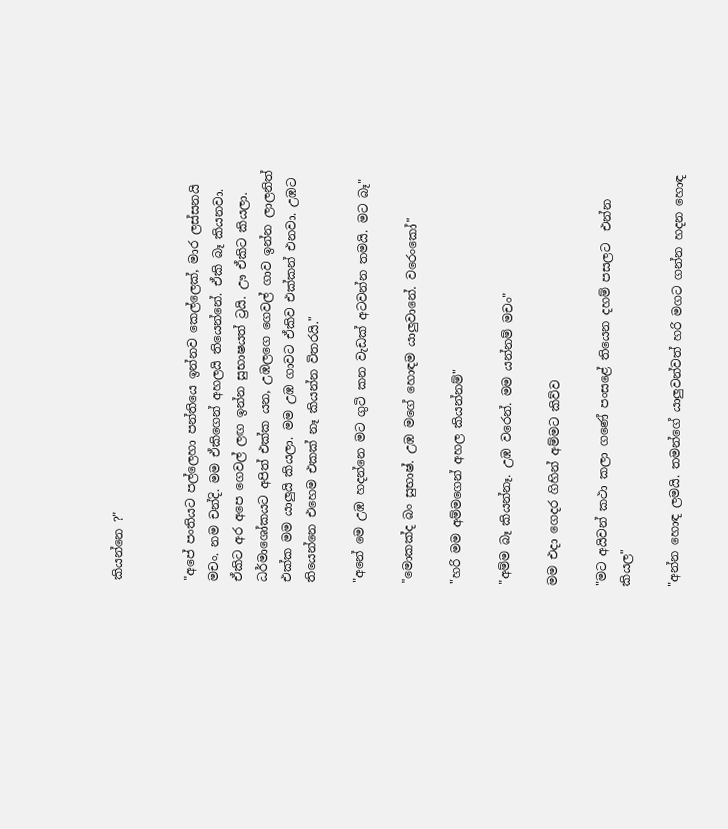කියන්නෙ ?"


"අපේ පංතියට පල්ලෙහා පන්තියෙ ඉන්නව කෙල්ලෙක්, මාර ලස්සනයි මචං. නම චන්දි. මම ඒකිගෙන් අහලයි තියෙන්නේ. ඒකි බෑ කියනවා. ඒකිට අර අපෙ ගෙවල් ලඟ ඉන්න සුභාෂයත් ට්‍රයි. ඌ ඒකිට කියලා. ධර්මාශෝකයට අපිත් එක්ක යන, උඹලගෙ ගෙවල් ගාව ඉන්න ලාලනිත් එක්ක මම යාලුයි කියලා. මම උඹ ගාවට ඒකිව එක්කන් එනවා. උඹට තියෙන්නෙ එහෙම එකක් නෑ කියන්න විතරයි."

"අනේ මෙ උඹ හදන්නෙ මට ගුටි කන වැඩක් අටවන්න තමයි. මට බෑ"

"මොකක්ද බං සුභාෂ්. උඹ මගේ හොඳම යාලුවානේ. වරෙංකෝ"

"හරි මම අම්මගෙන් අහල කියන්නම්"

"අම්ම බෑ කියන්නෑ. උඹ වරෙන්. මම යන්නම් මචං"

මම එදා ගෙදර ගිහින් අම්මට කිව්ව

"මට අයිවන් කථා කලා ගණේ පංසළේ තියෙන දහම් පසලට  එන්න කියල"

"අන්න හොඳ ලමයි. තමන්ගේ යාලුවන්වත් හරි මගට ගන්න හදන හොඳ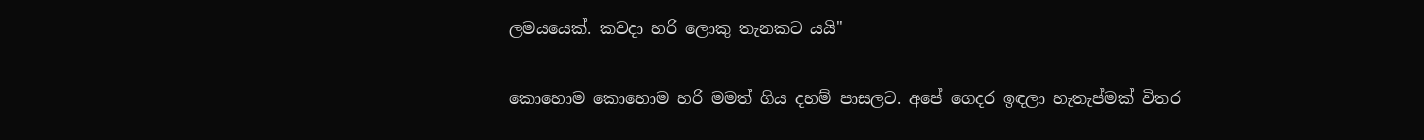ලමයයෙක්. කවදා හරි ලොකු තැනකට යයි"


කොහොම කොහොම හරි මමත් ගිය දහම් පාසලට. අපේ ගෙදර ඉඳලා හැතැප්මක් විතර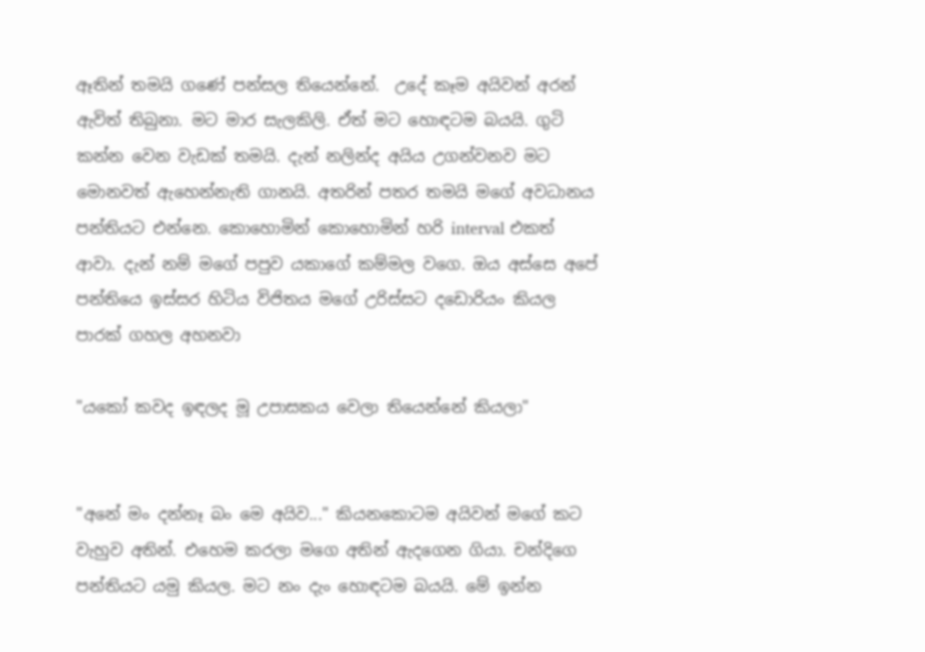ඈතින් තමයි ගණේ පන්සල තියෙන්නේ.  උදේ කෑම අයිවන් අරන් ඇවිත් තිබුනා. මට මාර සැලකිලි. ඒත් මට හොඳටම බයයි. ගුටි කන්න වෙන වැඩක් තමයි. දැන් නලින්ද අයිය උගන්වනව මට මොනවත් ඇහෙන්නැති ගානයි. අතරින් පතර තමයි මගේ අවධානය පන්තියට එන්නෙ. කොහොමින් කොහොමින් හරි interval එකත් ආවා. දැන් නම් මගේ පපුව යකාගේ කම්මල වගෙ. ඔය අස්සෙ අපේ පන්තියෙ ඉස්සර හිටිය විජිතය මගේ උරිස්සට දඩොරියං කියල පාරක් ගහල අහනවා

"යකෝ කවද ඉඳලද මූ උපාසකය වෙලා තියෙන්නේ කියලා"


"අනේ මං දන්නෑ බං මෙ අයිව..." කියනකොටම අයිවන් මගේ කට වැහුව අතින්. එහෙම කරලා මගෙ අතින් ඇදගෙන ගියා. චන්දිගෙ පන්තියට යමු කියල. මට නං දැං හොඳටම බයයි. මේ ඉන්න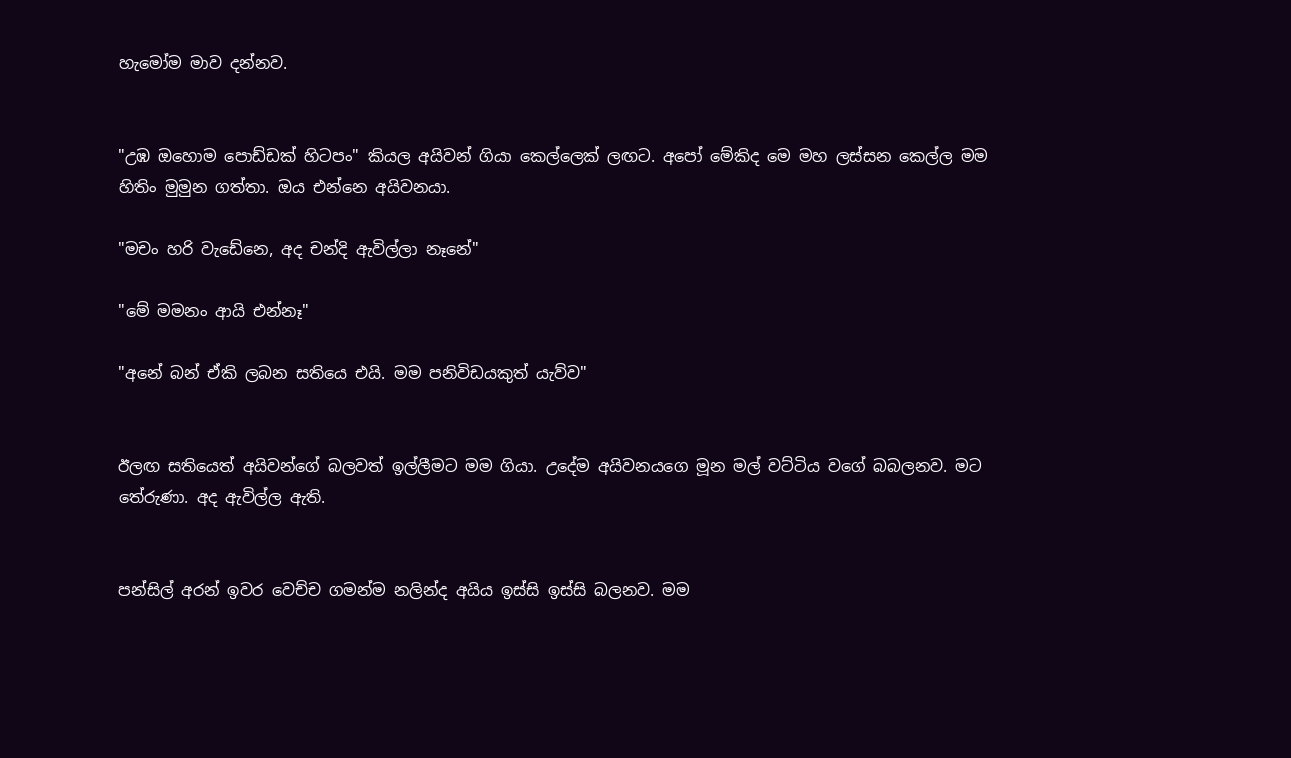හැමෝම මාව දන්නව.


"උඹ ඔහොම පොඩ්ඩක් හිටපං" කියල අයිවන් ගියා කෙල්ලෙක් ලඟට. අපෝ මේකිද මෙ මහ ලස්සන කෙල්ල මම හිතිං මුමුන ගත්තා. ඔය එන්නෙ අයිවනයා.

"මචං හරි වැඩේනෙ, අද චන්දි ඇවිල්ලා නෑනේ"

"මේ මමනං ආයි එන්නෑ"

"අනේ බන් ඒකි ලබන සතියෙ එයි. මම පනිවිඩයකුත් යැව්ව"


ඊලඟ සතියෙත් අයිවන්ගේ බලවත් ඉල්ලීමට මම ගියා. උදේම අයිවනයගෙ මූන මල් වට්ටිය වගේ බබලනව. මට තේරුණා. අද ඇවිල්ල ඇති.


පන්සිල් අරන් ඉවර වෙච්ච ගමන්ම නලින්ද අයිය ඉස්සි ඉස්සි බලනව. මම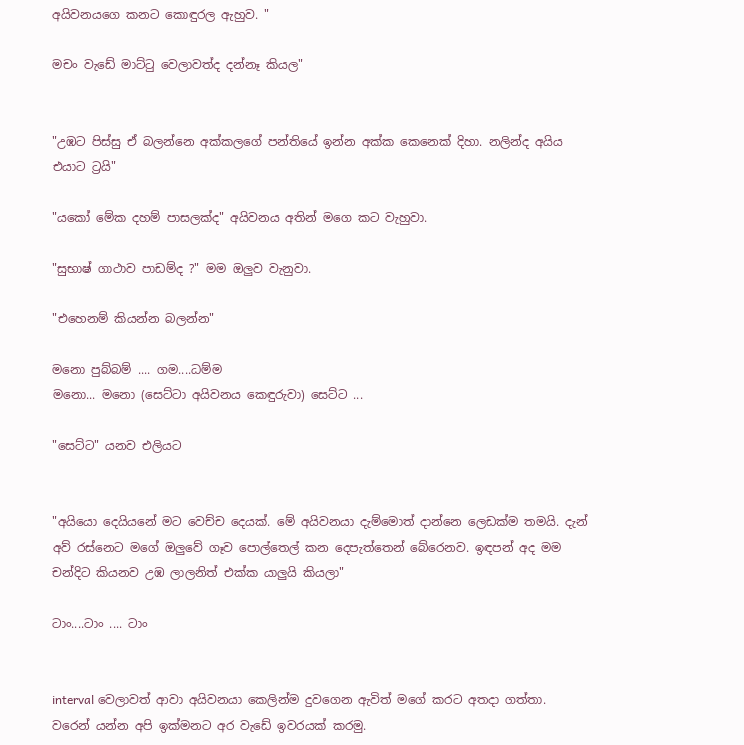අයිවනයගෙ කනට කොඳුරල ඇහුව. "

මචං වැඩේ මාට්ටු වෙලාවත්ද දන්නෑ කියල"


"උඹට පිස්සු ඒ බලන්නෙ අක්කලගේ පන්තියේ ඉන්න අක්ක කෙනෙක් දිහා. නලින්ද අයිය එයාට ට්‍රයි"

"යකෝ මේක දහම් පාසලක්ද" අයිවනය අතින් මගෙ කට වැහුවා.

"සුභාෂ් ගාථාව පාඩම්ද ?" මම ඔලුව වැනුවා.

"එහෙනම් කියන්න බලන්න"

මනො පුබ්බම් .... ගම....ධම්ම
මනො... මනො (සෙට්ටා අයිවනය කෙඳුරුවා) සෙට්ට ...

"සෙට්ට" යනව එලියට


"අයියො දෙයියනේ මට වෙච්ච දෙයක්. මේ අයිවනයා දැම්මොත් දාන්නෙ ලෙඩක්ම තමයි. දැන් අව් රස්නෙට මගේ ඔලුවේ ගෑව පොල්තෙල් කන දෙපැත්තෙන් බේරෙනව. ඉඳපන් අද මම චන්දිට කියනව උඹ ලාලනිත් එක්ක යාලුයි කියලා"

ටාං....ටාං .... ටාං


interval වෙලාවත් ආවා අයිවනයා කෙලින්ම දුවගෙන ඇවිත් මගේ කරට අතදා ගත්තා. වරෙන් යන්න අපි ඉක්මනට අර වැඩේ ඉවරයක් කරමු.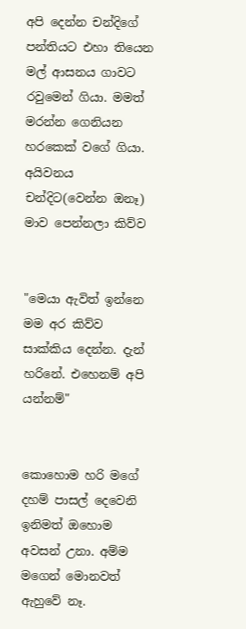අපි දෙන්න චන්දිගේ පන්තියට එහා තියෙන මල් ආසනය ගාවට රවුමෙන් ගියා. මමත් මරන්න ගෙනියන හරකෙක් වගේ ගියා. අයිවනය චන්දිට(වෙන්න ඔනෑ) මාව පෙන්නලා කිව්ව


"මෙයා ඇවිත් ඉන්නෙ මම අර කිව්ව සාක්කිය දෙන්න. දැන් හරිනේ. එහෙනම් අපි යන්නම්"


කොහොම හරි මගේ දහම් පාසල් දෙවෙනි ඉනිමත් ඔහොම අවසන් උනා. අම්ම මගෙන් මොනවත් ඇහුවේ නෑ.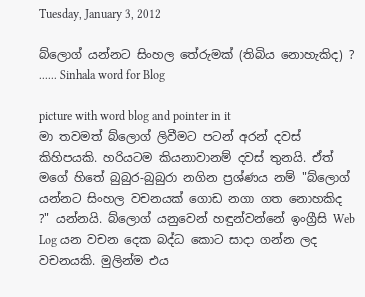Tuesday, January 3, 2012

බ්ලොග් යන්නට සිංහල තේරුමක් (තිබිය නොහැකිද) ? ...... Sinhala word for Blog

picture with word blog and pointer in it
මා තවමත් බ්ලොග් ලිවීමට පටන් අරන් දවස් කිහිපයකි. හරියටම කියනාවානම් දවස් තුනයි. ඒත් මගේ හිතේ බුබුර-බුබුරා නගින ප්‍රශ්ණය නම් "බ්ලොග් යන්නට සිංහල වචනයක් ගොඩ නගා ගත නොහකිද ?" යන්නයි. බ්ලොග් යනුවෙන් හඳුන්වන්නේ ඉංග්‍රීසි Web Log යන වචන දෙක බද්ධ කොට සාදා ගන්න ලද වචනයකි. මුලින්ම එය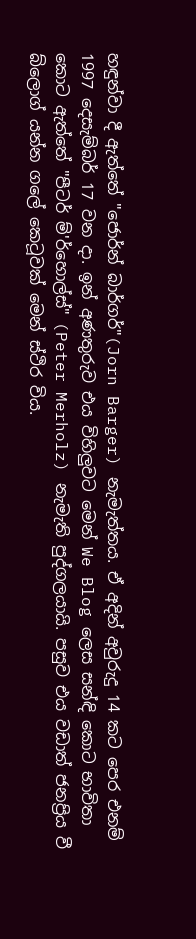හඳුන්වා දී ඇත්තේ "ජොර්න් බාර්ගර්"(Jorn Barger) නැමැත්තය. ඒ අදින් අවුරුදු 14 කට පෙර එනම් 1997 දෙසැම්බර් 17 වන දා. ඉන් අණතුරුව එය විහිලුවට මෙන් We Blog ලෙස සන්ඳි කොට භාවිතා කොට ඇත්තේ "පීටර් ම්'ර්හොල්ස්" (Peter Merholz) නැමැති පුද්ගලයායි. පසුව එය වඩාත් ජනප්‍රිය වී බ්ලොග් යන්න ගලේ කෙටූවක් මෙන් ස්ථිර විය.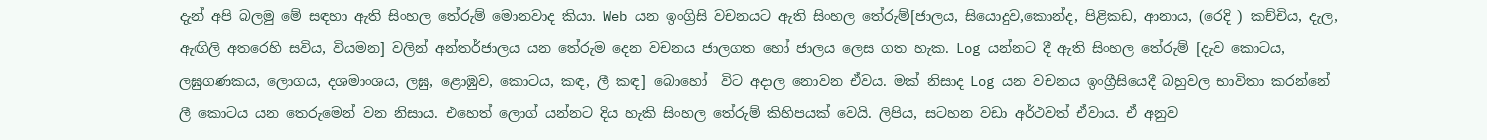දැන් අපි බලමු මේ සඳහා ඇති සිංහල තේරුම් මොනවාද කියා. Web යන ඉංග්‍රිසි වචනයට ඇති සිංහල තේරුම්[ජාලය, සියොදුව,කොන්ද, පිළිකඩ, ආනාය, (රෙදි ) කච්චිය, දැල, ඇඟිලි අතරෙහි සවිය, වියමන] වලින් අන්තර්ජාලය යන තේරුම දෙන වචනය ජාලගත හෝ ජාලය ලෙස ගත හැක. Log යන්නට දී ඇති සිංහල තේරුම් [දැව කොටය, ලඝුගණකය, ලොගය, දශමාංශය, ලඝු, ළොඹුව, කොටය, කඳ, ලී කඳ] බොහෝ  විට අදාල නොවන ඒවය. මක් නිසාද Log යන වචනය ඉංග්‍රීසියෙදී බහුවල භාවිතා කරන්නේ ලී කොටය යන තෙරුමෙන් වන නිසාය. එහෙත් ලොග් යන්නට දිය හැකි සිංහල තේරුම් කිහිපයක් වෙයි. ලිපිය, සටහන වඩා අර්ථවත් ඒවාය. ඒ අනුව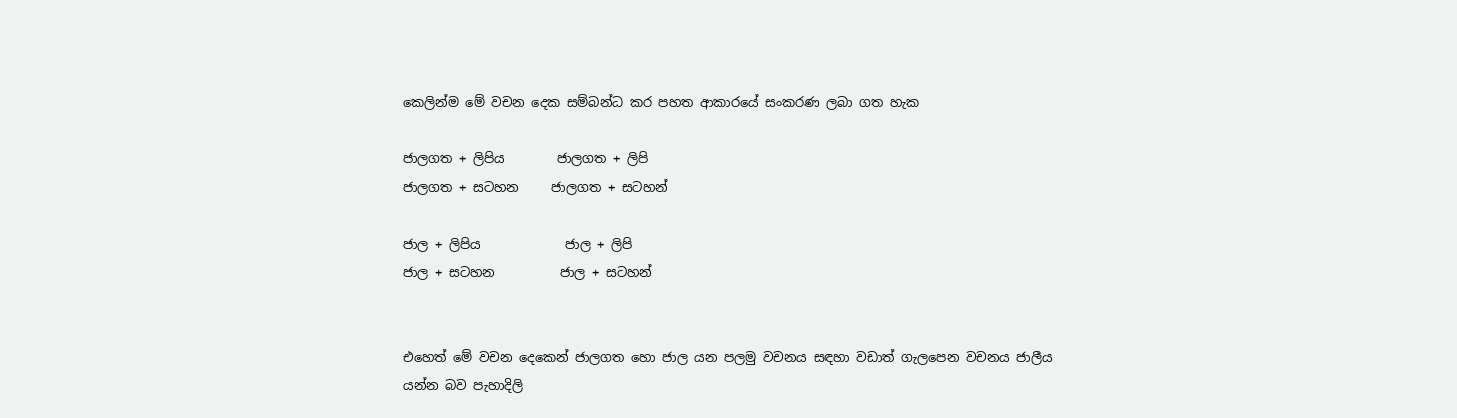කෙලින්ම මේ වචන දෙක සම්බන්ධ කර පහත ආකාරයේ සංකරණ ලබා ගත හැක

ජාලගත + ලිපිය        ජාලගත + ලිපි
ජාලගත + සටහන     ජාලගත + සටහන්

ජාල + ලිපිය             ජාල + ලිපි
ජාල + සටහන          ජාල + සටහන්


එහෙත් මේ වචන දෙකෙන් ජාලගත හො ජාල යන පලමු වචනය සඳහා වඩාත් ගැලපෙන වචනය ජාලීය යන්න බව පැහාදිලි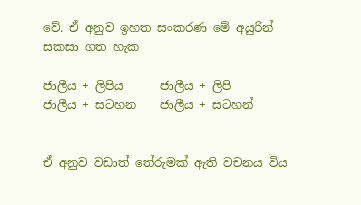වේ. ඒ අනුව ඉහත සංකරණ මේ අයුරින් සකසා ගත හැක

ජාලීය + ලිපිය      ජාලීය + ලිපි
ජාලීය + සටහන    ජාලීය + සටහන්


ඒ අනුව වඩාත් තේරුමක් ඇති වචනය විය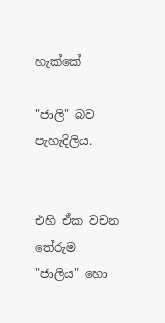හැක්කේ

"ජාලි" බව පැහැදිලිය.


එහි ඒක වචන තේරුම "ජාලිය" හො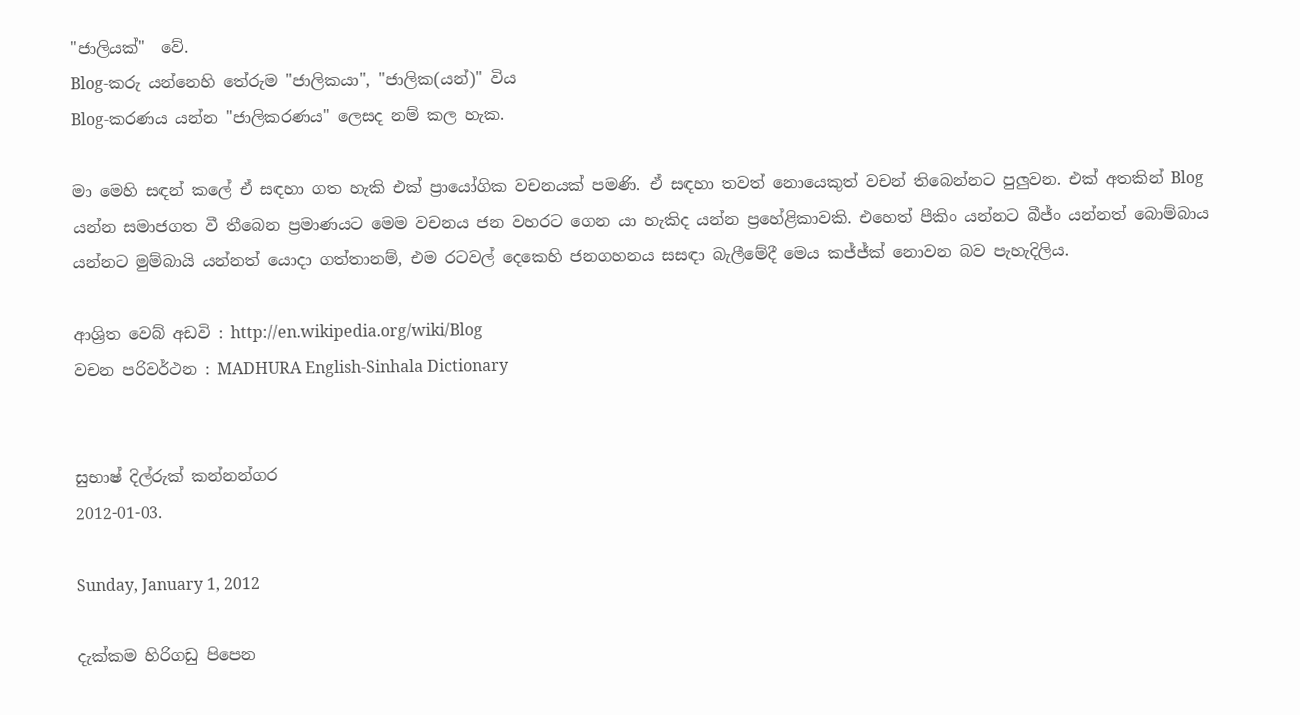"ජාලියක්"  වේ.
Blog-කරු යන්නෙහි තේරුම "ජාලිකයා", "ජාලික(යන්)" විය
Blog-කරණය යන්න "ජාලිකරණය" ලෙසද නම් කල හැක.

මා මෙහි සඳන් කලේ ඒ සඳහා ගත හැකි එක් ප්‍රායෝගික වචනයක් පමණි. ඒ සඳහා තවත් නොයෙකුත් වචන් තිබෙන්නට පුලුවන. එක් අතකින් Blog යන්න සමාජගත වී තීබෙන ප්‍රමාණයට මෙම වචනය ජන වහරට ගෙන යා හැකිද යන්න ප්‍රහේළිකාවකි. එහෙත් පීකිං යන්නට බීජ්ං යන්නත් බොම්බාය යන්නට මුම්බායි යන්නත් යොදා ගත්තානම්, එම රටවල් දෙකෙහි ජනගහනය සසඳා බැලීමේදී මෙය කජ්ජ්ක් නොවන බව පැහැදිලිය.

ආශ්‍රිත වෙබ් අඩවි : http://en.wikipedia.org/wiki/Blog
වචන පරිවර්ථන : MADHURA English-Sinhala Dictionary


සුභාෂ් දිල්රුක් කන්නන්ගර
2012-01-03.

Sunday, January 1, 2012

දැක්කම හිරිගඩු පිපෙන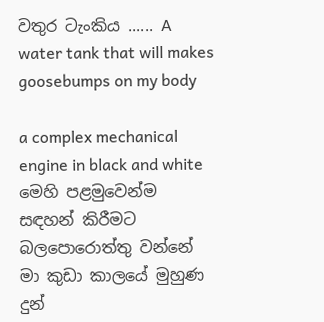වතුර ටැංකිය ...... A water tank that will makes goosebumps on my body

a complex mechanical engine in black and white
මෙහි පළමුවෙන්ම සඳහන් කිරීමට බලපොරොත්තු වන්නේ මා කුඩා කාලයේ මුහුණ දුන්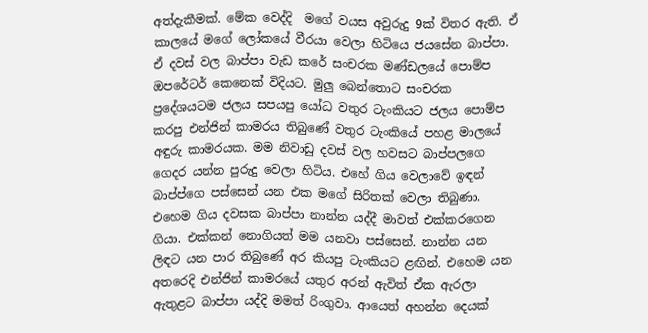අත්දැකීමක්. මේක වෙද්දි  මගේ වයස අවුරුදු 9ක් විතර ඇති. ඒ කාලයේ මගේ ලෝකයේ වීරයා වෙලා හිටියෙ ජයසේන බාප්පා. ඒ දවස් වල බාප්පා වැඩ කරේ සංචරක මණ්ඩලයේ පොම්ප ඔපරේටර් කෙනෙක් විදියට. මුලු බෙන්තොට සංචරක ප්‍රදේශයටම ජලය සපයපු යෝධ වතුර ටැංකියට ජලය පොම්ප කරපු එන්ජින් කාමරය තිබුණේ වතුර ටැංකියේ පහළ මාලයේ අඳුරු කාමරයක. මම නිවාඩු දවස් වල හවසට බාප්පලගෙ ගෙදර යන්න පුරුදු වෙලා හිටිය. එහේ ගිය වෙලාවේ ඉඳන් බාප්ප්ගෙ පස්සෙන් යන එක මගේ සිරිතක් වෙලා තිබුණා. එහෙම ගිය දවසක බාප්පා නාන්න යද්දී මාවත් එක්කරගෙන ගියා. එක්කන් නොගියත් මම යනවා පස්සෙන්. නාන්න යන ලිඳට යන පාර තිබුණේ අර කියපු ටැංකියට ළඟින්. එහෙම යන අතරෙදි එන්ජින් කාමරයේ යතුර අරන් ඇවිත් ඒක ඇරලා ඇතුළට බාප්පා යද්දි මමත් රිංගුවා. ආයෙත් අහන්න දෙයක්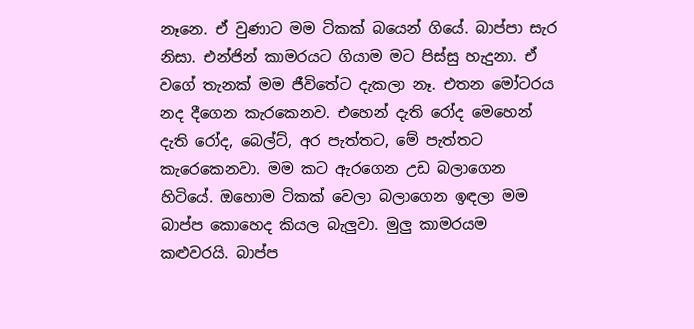නෑනෙ. ඒ වුණාට මම ටිකක් බයෙන් ගියේ. බාප්පා සැර නිසා. එන්ජින් කාමරයට ගියාම මට පිස්සු හැදුනා. ඒ වගේ තැනක් මම ජීවිතේට දැකලා නෑ. එතන මෝටරය නද දීගෙන කැරකෙනව. එහෙන් දැති රෝද මෙහෙන් දැති රෝද, බෙල්ට්, අර පැත්තට, මේ පැත්තට කැරෙකෙනවා. මම කට ඇරගෙන උඩ බලාගෙන හිටියේ. ඔහොම ටිකක් වෙලා බලාගෙන ඉඳලා මම බාප්ප කොහෙද කියල බැලුවා. මුලු කාමරයම කළුවරයි. බාප්ප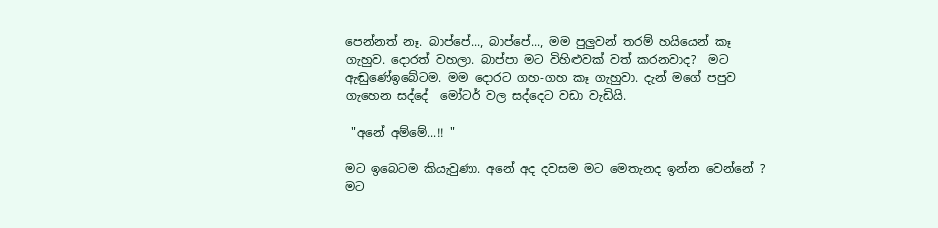පෙන්නත් නෑ. බාප්පේ..., බාප්පේ..., මම පුලුවන් තරම් හයියෙන් කෑ ගැහුව. දොරත් වහලා. බාප්පා මට විහිළුවක් වත් කරනවාද?  මට ඇඬුණේඉබේටම. මම දොරට ගහ-ගහ කෑ ගැහුවා. දැන් මගේ පපුව ගැහෙන සද්දේ  මෝටර් වල සද්දෙට වඩා වැඩියි.

 "අනේ අම්මේ...!! "

මට ඉබෙටම කියැවුණා. අනේ අද දවසම මට මෙතැනද ඉන්න වෙන්නේ ? මට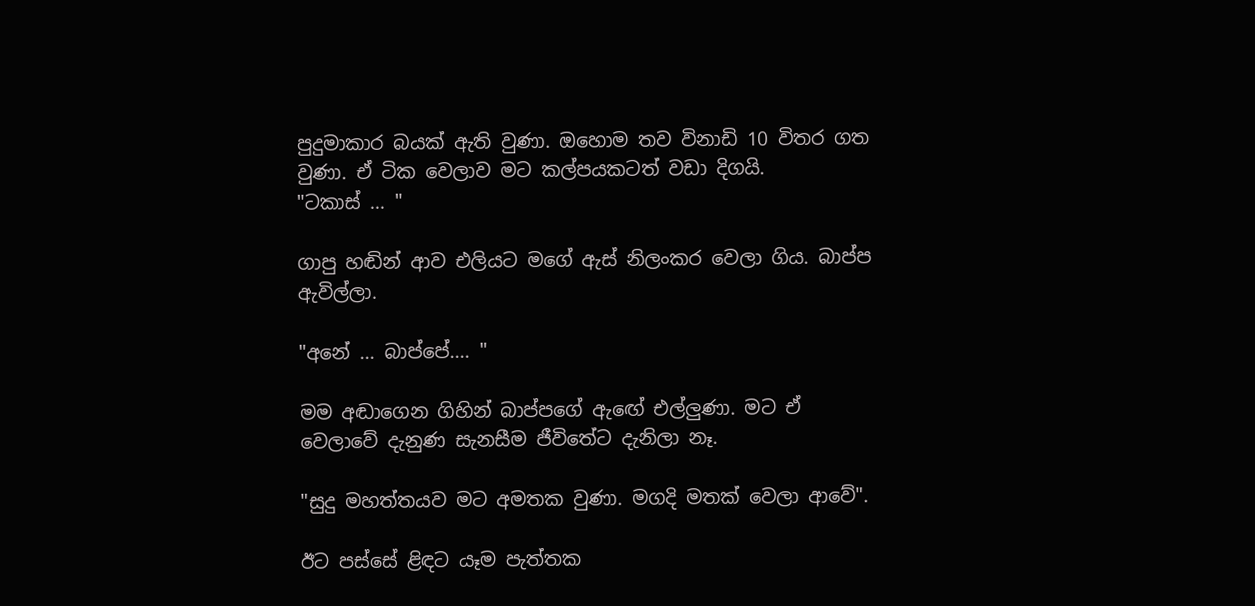පුදුමාකාර බයක් ඇති වුණා. ඔහොම තව විනාඩි 10 විතර ගත වුණා. ඒ ටික වෙලාව මට කල්පයකටත් වඩා දිගයි.
"ටකාස් ... "

ගාපු හඬින් ආව එලියට මගේ ඇස් නිලංකර වෙලා ගිය. බාප්ප ඇවිල්ලා.

"අනේ ... බාප්පේ.... "

මම අඬාගෙන ගිහින් බාප්පගේ ඇඟේ එල්ලුණා. මට ඒ වෙලාවේ දැනුණ සැනසීම ජීවිතේට දැනිලා නෑ.

"සුදු මහත්තයව මට අමතක වුණා. මගදි මතක් වෙලා ආවේ".

ඊට පස්සේ ළිඳට යෑම පැත්තක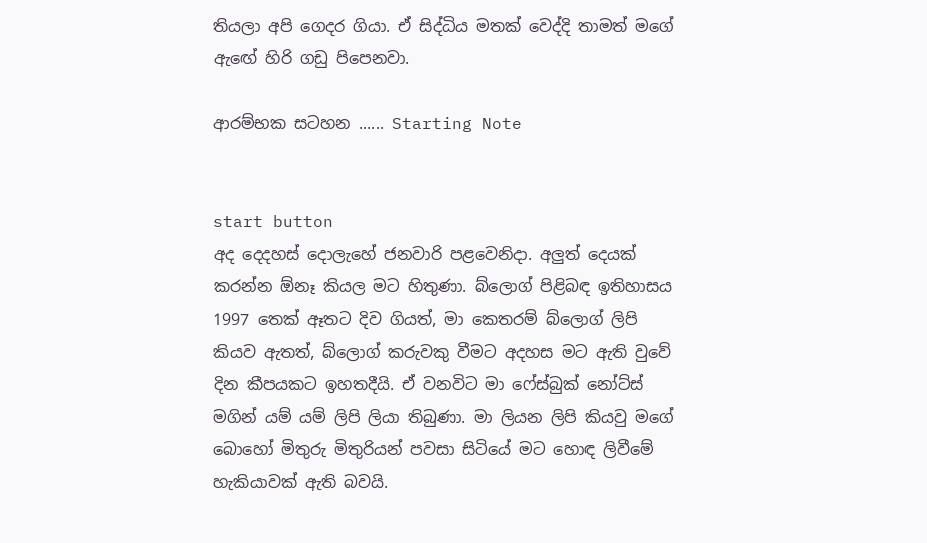තියලා අපි ගෙදර ගියා. ඒ සිද්ධිය මතක් වෙද්දි තාමත් මගේ ඇඟේ හිරි ගඩු පිපෙනවා.

ආරම්භක සටහන ...... Starting Note


start button
අද දෙදහස් දොලැහේ ජනවාරි පළවෙනිදා. අලුත් දෙයක් කරන්න ඕනෑ කියල මට හිතුණා. බ්ලොග් පිළිබඳ ඉතිහාසය 1997 තෙක් ඈතට දිව ගියත්, මා කෙතරම් බ්ලොග් ලිපි කියව ඇතත්, බ්ලොග් කරුවකු වීමට අදහස මට ඇති වුවේ දින කීපයකට ඉහතදීයි. ඒ වනවිට මා ෆේස්බුක් නෝට්ස් මගින් යම් යම් ලිපි ලියා තිබුණා. මා ලියන ලිපි කියවු මගේ බොහෝ මිතුරු මිතුරියන් පවසා සිටියේ මට හොඳ ලිවීමේ හැකියාවක් ඇති බවයි.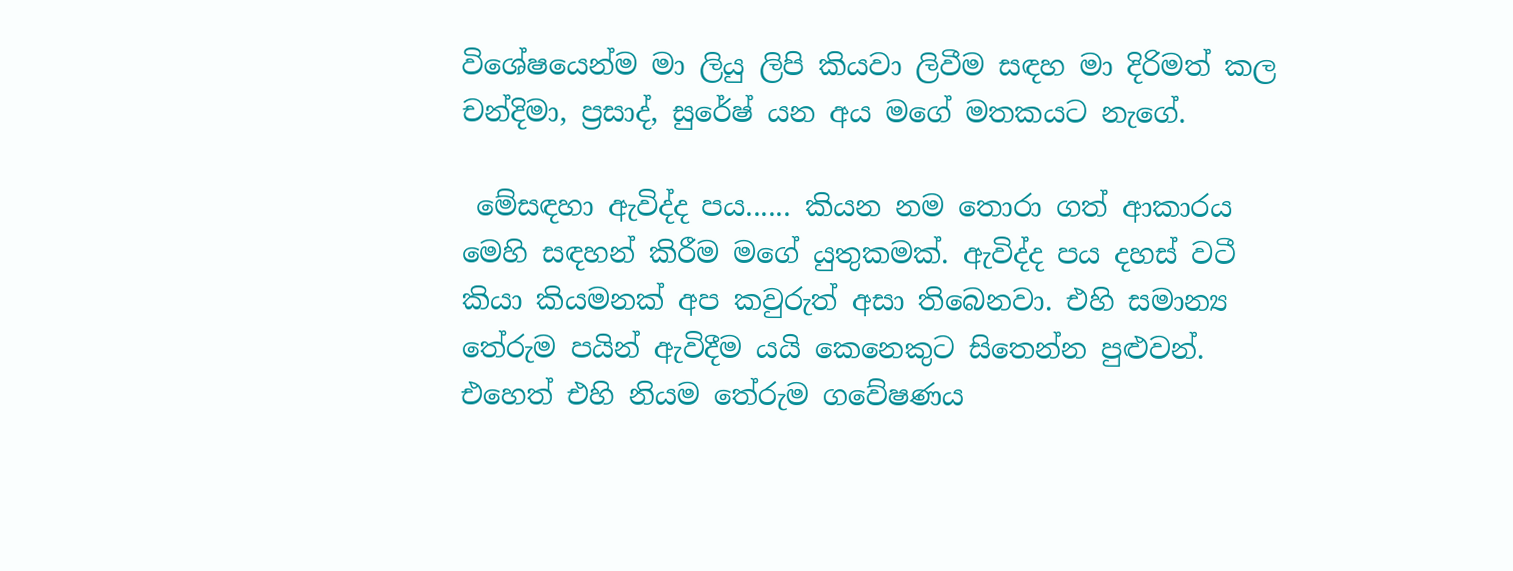විශේෂයෙන්ම මා ලියු ලිපි කියවා ලිවීම සඳහ මා දිරිමත් කල චන්දිමා, ප්‍රසාද්, සුරේෂ් යන අය මගේ මතකයට නැගේ.

 මේසඳහා ඇවිද්ද පය...... කියන නම තොරා ගත් ආකාරය මෙහි සඳහන් කිරීම මගේ යුතුකමක්. ඇවිද්ද පය දහස් වටී කියා කියමනක් අප කවුරුත් අසා තිබෙනවා. එහි සමාන්‍ය තේරුම පයින් ඇවිදීම යයි කෙනෙකුට සිතෙන්න පුළුවන්. එහෙත් එහි නියම තේරුම ගවේෂණය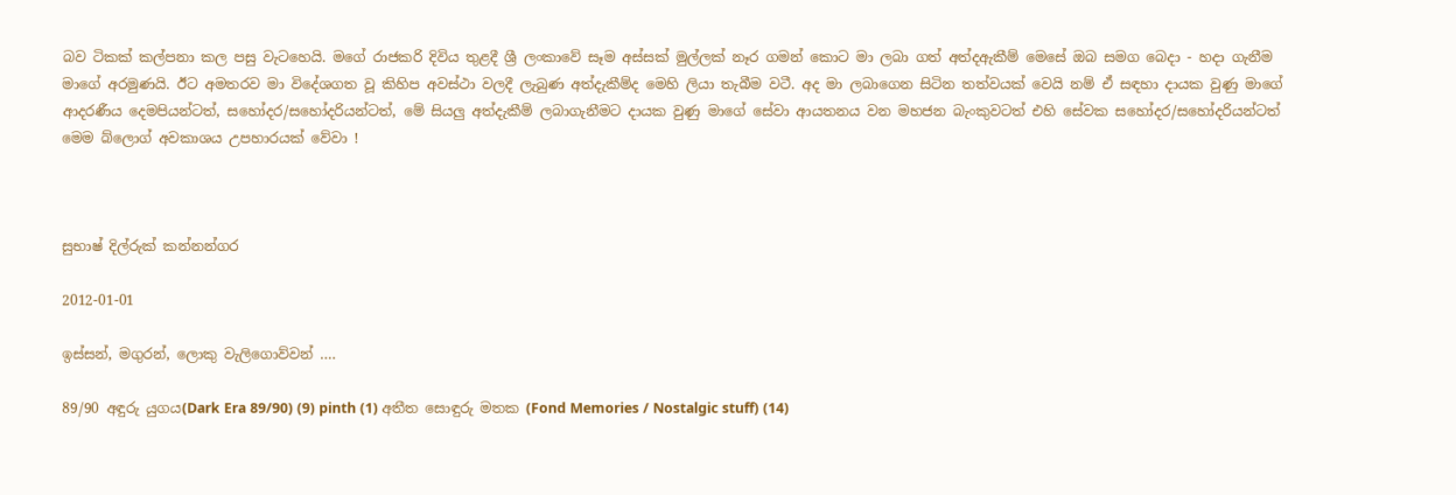බව ටිකක් කල්පනා කල පසු වැටහෙයි. මගේ රාජකරි දිවිය තුළදී ශ්‍රී ලංකාවේ සෑම අස්සක් මුල්ලක් නෑර ගමන් කොට මා ලබා ගත් අත්දඇකීම් මෙසේ ඔබ සමග බෙදා - හදා ගැනීම මාගේ අරමුණයි. ඊට අමතරව මා විදේශගත වූ කිහිප අවස්ථා වලදී ලැබුණ අත්දැකීම්ද මෙහි ලියා තැබීම වටී. අද මා ලබාගෙන සිටින තත්වයක් වෙයි නම් ඒ සඳහා දායක වුණු මාගේ ආදරණීය දෙමපියන්ටත්, සහෝදර/සහෝදරියන්ටත්, මේ සියලු අත්දැකීම් ලබාගැනීමට දායක වුණු මාගේ සේවා ආයතනය වන මහජන බැංකුවටත් එහි සේවක සහෝදර/සහෝදරියන්ටත් මෙම බ්ලොග් අවකාශය උපහාරයක් වේවා !



සුභාෂ් දිල්රුක් කන්නන්ගර

2012-01-01

ඉස්සන්, මගුරන්, ලොකු වැලිගොව්වන් ....

89/90 අඳුරු යුගය(Dark Era 89/90) (9) pinth (1) අතීත සොඳුරු මතක (Fond Memories / Nostalgic stuff) (14)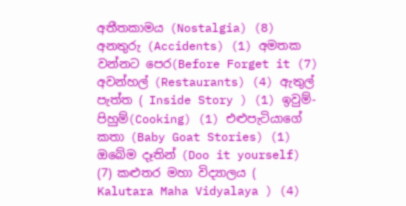අතීතකාමය (Nostalgia) (8) අනතුරු (Accidents) (1) අමතක වන්නට පෙර(Before Forget it (7) අවන්හල් (Restaurants) (4) ඇතුල් පැත්ත ( Inside Story ) (1) ඉවුම්-පිහුම්(Cooking) (1) එළුපැටියාගේ කතා (Baby Goat Stories) (1) ඔබේම දෑතින් (Doo it yourself) (7) කළුතර මහා විද්‍යාලය ( Kalutara Maha Vidyalaya ) (4)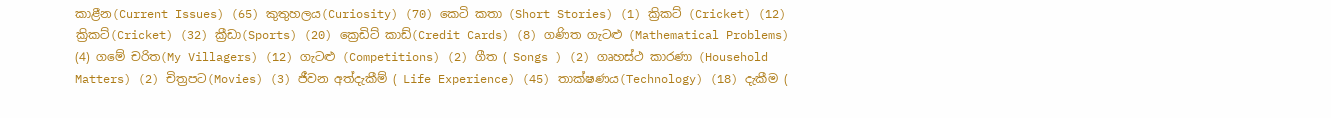කාළීන(Current Issues) (65) කුතුහලය(Curiosity) (70) කෙටි කතා (Short Stories) (1) ක්‍රිකට් (Cricket) (12) ක්‍රිකට්(Cricket) (32) ක්‍රීඩා(Sports) (20) ක්‍රෙඩිට් කාඩ්(Credit Cards) (8) ගණිත ගැටළු (Mathematical Problems) (4) ගමේ චරිත(My Villagers) (12) ගැටළු (Competitions) (2) ගීත ( Songs ) (2) ගෘහස්ථ කාරණා (Household Matters) (2) චිත්‍රපට(Movies) (3) ජීවන අත්දැකීම් ( Life Experience) (45) තාක්ෂණය(Technology) (18) දැකීම (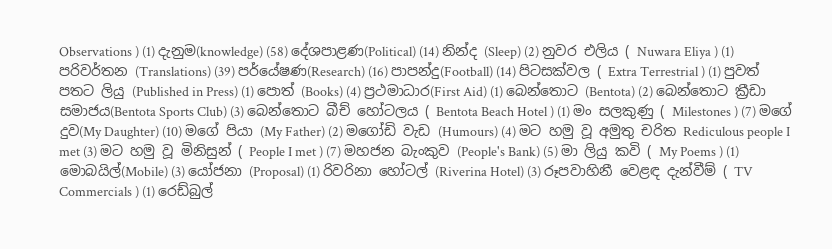Observations ) (1) දැනුම(knowledge) (58) දේශපාළණ(Political) (14) නින්ද (Sleep) (2) නුවර එලිය ( Nuwara Eliya ) (1) පරිවර්තන (Translations) (39) පර්යේෂණ(Research) (16) පාපන්දු(Football) (14) පිටසක්වල ( Extra Terrestrial ) (1) පුවත් පතට ලියු (Published in Press) (1) පොත් (Books) (4) ප්‍රථමාධාර(First Aid) (1) බෙන්තොට (Bentota) (2) බෙන්තොට ක්‍රීඩා සමාජය(Bentota Sports Club) (3) බෙන්තොට බීච් හෝටලය ( Bentota Beach Hotel ) (1) මං සලකුණු ( Milestones ) (7) මගේ දුව(My Daughter) (10) මගේ පියා (My Father) (2) මගෝඩි වැඩ (Humours) (4) මට හමු වූ අමුතු චරිත Rediculous people I met (3) මට හමු වූ මිනිසුන් ( People I met ) (7) මහජන බැංකුව (People's Bank) (5) මා ලියු කවි ( My Poems ) (1) මොබයිල්(Mobile) (3) යෝජනා (Proposal) (1) රිවරිනා හෝටල් (Riverina Hotel) (3) රූපවාහිනී වෙළඳ දැන්වීම් ( TV Commercials ) (1) රෙඩ්බුල්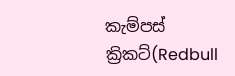කැම්පස් ක්‍රිකට්(Redbull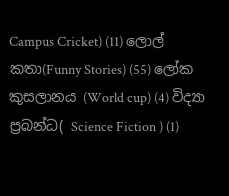Campus Cricket) (11) ලොල් කතා(Funny Stories) (55) ලෝක කුසලානය (World cup) (4) විද්‍යා ප්‍රබන්ධ( Science Fiction ) (1)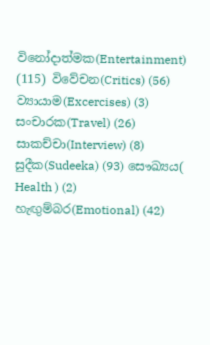විනෝදාත්මක(Entertainment) (115) විවේචන(Critics) (56) ව්‍යායාම(Excercises) (3) සංචාරක(Travel) (26) සාකච්චා(Interview) (8) සුදීක(Sudeeka) (93) සෞඛ්‍යය( Health ) (2) හැඟුම්බර(Emotional) (42)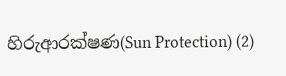හිරුආරක්ෂණ(Sun Protection) (2)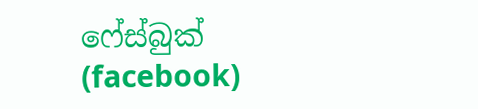ෆේස්බුක් (facebook)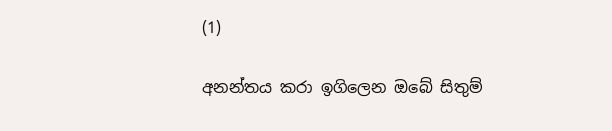(1)

අනන්තය කරා ඉගිලෙන ඔබේ සිතුම්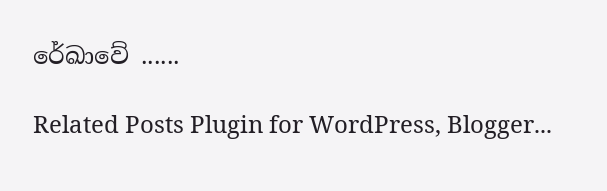රේඛාවේ ......

Related Posts Plugin for WordPress, Blogger...